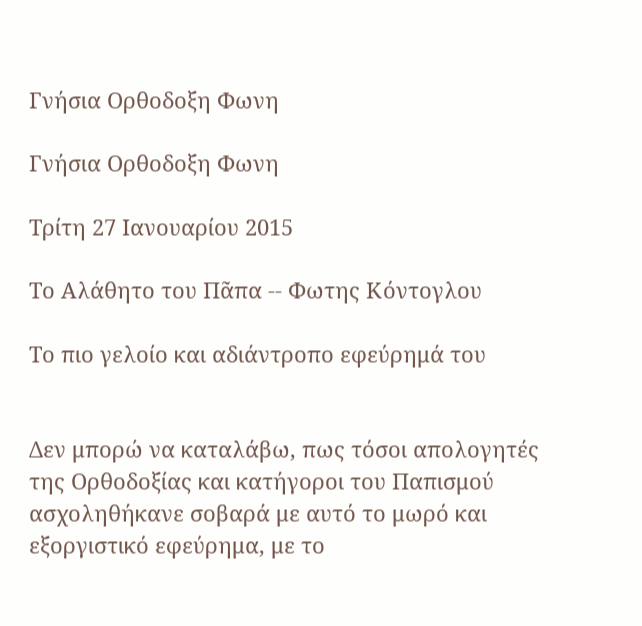Γνήσια Ορθοδοξη Φωνη

Γνήσια Ορθοδοξη Φωνη

Τρίτη 27 Ιανουαρίου 2015

Το Αλάθητο του Πᾶπα -- Φωτης Κόντογλου

Το πιο γελοίο και αδιάντροπο εφεύρημά του


Δεν μπορώ να καταλάβω, πως τόσοι απολογητές της Ορθοδοξίας και κατήγοροι του Παπισμού ασχοληθήκανε σοβαρά με αυτό το μωρό και εξοργιστικό εφεύρημα, με το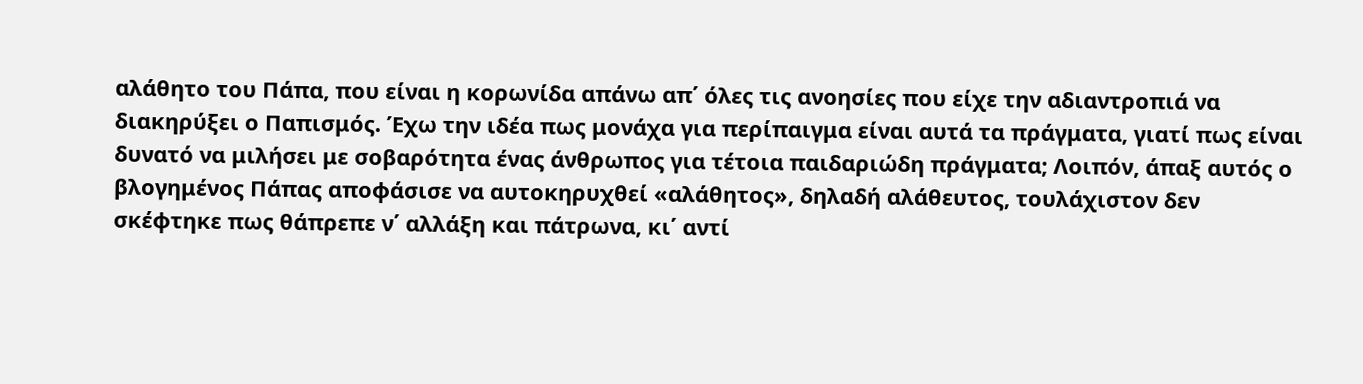αλάθητο του Πάπα, που είναι η κορωνίδα απάνω απ΄ όλες τις ανοησίες που είχε την αδιαντροπιά να διακηρύξει ο Παπισμός. Έχω την ιδέα πως μονάχα για περίπαιγμα είναι αυτά τα πράγματα, γιατί πως είναι δυνατό να μιλήσει με σοβαρότητα ένας άνθρωπος για τέτοια παιδαριώδη πράγματα; Λοιπόν, άπαξ αυτός ο βλογημένος Πάπας αποφάσισε να αυτοκηρυχθεί «αλάθητος», δηλαδή αλάθευτος, τουλάχιστον δεν σκέφτηκε πως θάπρεπε ν΄ αλλάξη και πάτρωνα, κι΄ αντί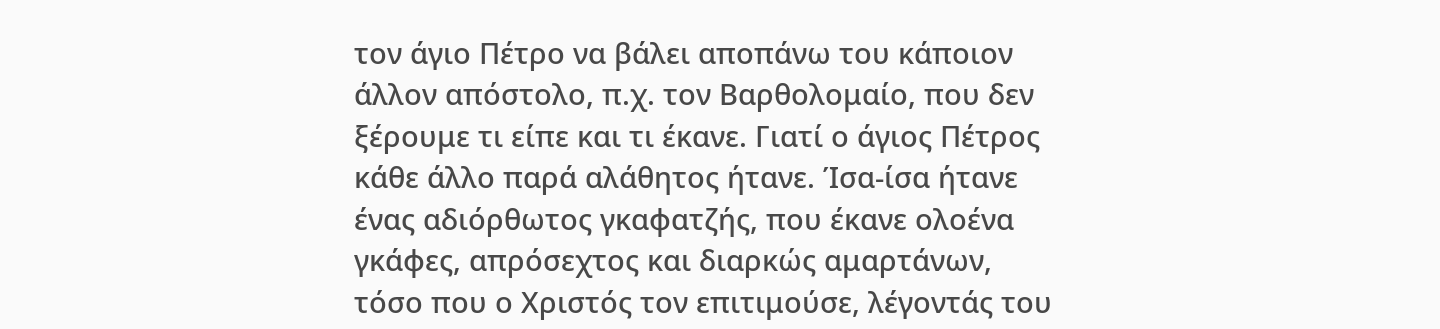τον άγιο Πέτρο να βάλει αποπάνω του κάποιον άλλον απόστολο, π.χ. τον Βαρθολομαίο, που δεν ξέρουμε τι είπε και τι έκανε. Γιατί ο άγιος Πέτρος κάθε άλλο παρά αλάθητος ήτανε. Ίσα-ίσα ήτανε ένας αδιόρθωτος γκαφατζής, που έκανε ολοένα γκάφες, απρόσεχτος και διαρκώς αμαρτάνων, τόσο που ο Χριστός τον επιτιμούσε, λέγοντάς του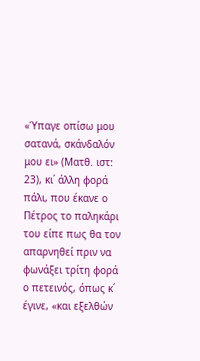«Ύπαγε οπίσω μου σατανά, σκάνδαλόν μου ει» (Ματθ. ιστ: 23), κι΄ άλλη φορά πάλι, που έκανε ο Πέτρος το παληκάρι του είπε πως θα τον απαρνηθεί πριν να φωνάξει τρίτη φορά ο πετεινός, όπως κ΄ έγινε, «και εξελθών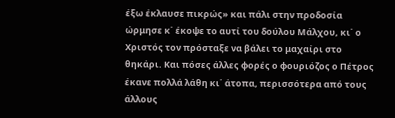έξω έκλαυσε πικρώς» και πάλι στην προδοσία ώρμησε κ΄ έκοψε το αυτί του δούλου Μάλχου, κι΄ ο Χριστός τον πρόσταξε να βάλει το μαχαίρι στο θηκάρι. Και πόσες άλλες φορές ο φουριόζος ο Πέτρος έκανε πολλά λάθη κι΄ άτοπα, περισσότερα από τους άλλους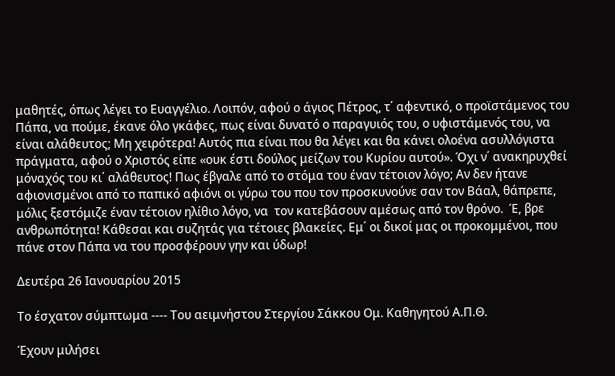μαθητές, όπως λέγει το Ευαγγέλιο. Λοιπόν, αφού ο άγιος Πέτρος, τ΄ αφεντικό, ο προϊστάμενος του Πάπα, να πούμε, έκανε όλο γκάφες, πως είναι δυνατό ο παραγυιός του, ο υφιστάμενός του, να είναι αλάθευτος; Μη χειρότερα! Αυτός πια είναι που θα λέγει και θα κάνει ολοένα ασυλλόγιστα πράγματα, αφού ο Χριστός είπε «ουκ έστι δούλος μείζων του Κυρίου αυτού». Όχι ν΄ ανακηρυχθεί μόναχός του κι΄ αλάθευτος! Πως έβγαλε από το στόμα του έναν τέτοιον λόγο; Αν δεν ήτανε αφιονισμένοι από το παπικό αφιόνι οι γύρω του που τον προσκυνούνε σαν τον Βάαλ, θάπρεπε, μόλις ξεστόμιζε έναν τέτοιον ηλίθιο λόγο, να  τον κατεβάσουν αμέσως από τον θρόνο.  Έ, βρε ανθρωπότητα! Κάθεσαι και συζητάς για τέτοιες βλακείες. Εμ΄ οι δικοί μας οι προκομμένοι, που πάνε στον Πάπα να του προσφέρουν γην και ύδωρ!

Δευτέρα 26 Ιανουαρίου 2015

Το έσχατον σύμπτωμα ---- Του αειμνήστου Στεργίου Σάκκου Ομ. Καθηγητού Α.Π.Θ.

Έχουν μιλήσει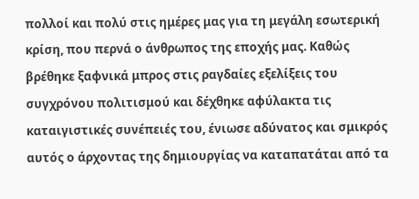πολλοί και πολύ στις ημέρες μας για τη μεγάλη εσωτερική κρίση, που περνά ο άνθρωπος της εποχής μας. Καθώς βρέθηκε ξαφνικά μπρος στις ραγδαίες εξελίξεις του συγχρόνου πολιτισμού και δέχθηκε αφύλακτα τις καταιγιστικές συνέπειές του, ένιωσε αδύνατος και σμικρός αυτός ο άρχοντας της δημιουργίας να καταπατάται από τα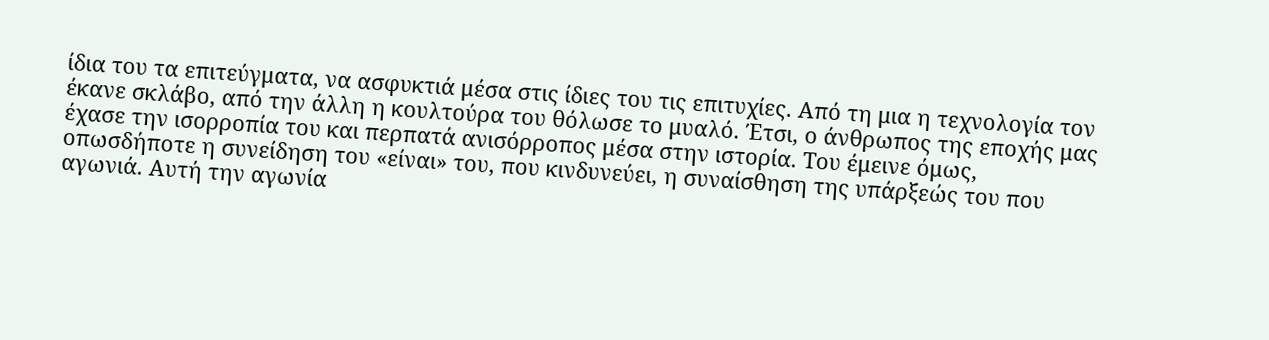ίδια του τα επιτεύγματα, να ασφυκτιά μέσα στις ίδιες του τις επιτυχίες. Από τη μια η τεχνολογία τον έκανε σκλάβο, από την άλλη η κουλτούρα του θόλωσε το μυαλό. Έτσι, ο άνθρωπος της εποχής μας έχασε την ισορροπία του και περπατά ανισόρροπος μέσα στην ιστορία. Του έμεινε όμως, οπωσδήποτε η συνείδηση του «είναι» του, που κινδυνεύει, η συναίσθηση της υπάρξεώς του που αγωνιά. Αυτή την αγωνία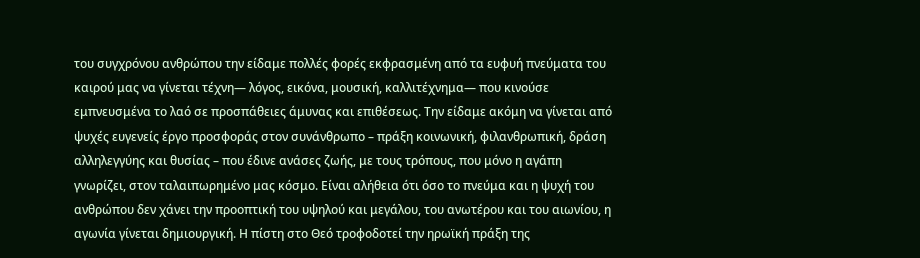του συγχρόνου ανθρώπου την είδαμε πολλές φορές εκφρασμένη από τα ευφυή πνεύματα του καιρού μας να γίνεται τέχνη— λόγος, εικόνα, μουσική, καλλιτέχνημα— που κινούσε εμπνευσμένα το λαό σε προσπάθειες άμυνας και επιθέσεως. Την είδαμε ακόμη να γίνεται από ψυχές ευγενείς έργο προσφοράς στον συνάνθρωπο – πράξη κοινωνική, φιλανθρωπική, δράση αλληλεγγύης και θυσίας – που έδινε ανάσες ζωής, με τους τρόπους, που μόνο η αγάπη γνωρίζει, στον ταλαιπωρημένο μας κόσμο. Είναι αλήθεια ότι όσο το πνεύμα και η ψυχή του ανθρώπου δεν χάνει την προοπτική του υψηλού και μεγάλου, του ανωτέρου και του αιωνίου, η αγωνία γίνεται δημιουργική. Η πίστη στο Θεό τροφοδοτεί την ηρωϊκή πράξη της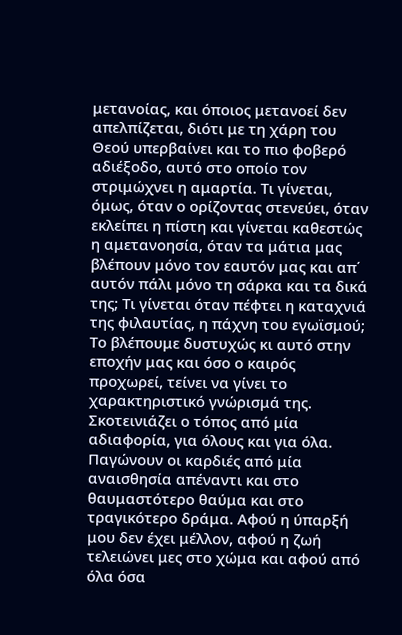μετανοίας, και όποιος μετανοεί δεν απελπίζεται, διότι με τη χάρη του Θεού υπερβαίνει και το πιο φοβερό αδιέξοδο, αυτό στο οποίο τον στριμώχνει η αμαρτία. Τι γίνεται, όμως, όταν ο ορίζοντας στενεύει, όταν εκλείπει η πίστη και γίνεται καθεστώς η αμετανοησία, όταν τα μάτια μας βλέπουν μόνο τον εαυτόν μας και απ΄ αυτόν πάλι μόνο τη σάρκα και τα δικά της; Τι γίνεται όταν πέφτει η καταχνιά της φιλαυτίας, η πάχνη του εγωϊσμού; Το βλέπουμε δυστυχώς κι αυτό στην εποχήν μας και όσο ο καιρός προχωρεί, τείνει να γίνει το χαρακτηριστικό γνώρισμά της. Σκοτεινιάζει ο τόπος από μία αδιαφορία, για όλους και για όλα. Παγώνουν οι καρδιές από μία αναισθησία απέναντι και στο θαυμαστότερο θαύμα και στο τραγικότερο δράμα. Αφού η ύπαρξή μου δεν έχει μέλλον, αφού η ζωή τελειώνει μες στο χώμα και αφού από όλα όσα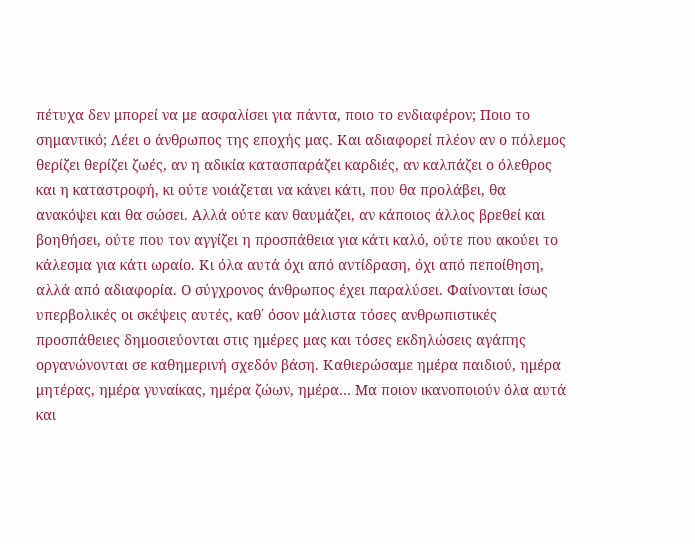πέτυχα δεν μπορεί να με ασφαλίσει για πάντα, ποιο το ενδιαφέρον; Ποιο το σημαντικό; Λέει ο άνθρωπος της εποχής μας. Και αδιαφορεί πλέον αν ο πόλεμος θερίζει θερίζει ζωές, αν η αδικία κατασπαράζει καρδιές, αν καλπάζει ο όλεθρος και η καταστροφή, κι ούτε νοιάζεται να κάνει κάτι, που θα προλάβει, θα ανακόψει και θα σώσει. Αλλά ούτε καν θαυμάζει, αν κάποιος άλλος βρεθεί και βοηθήσει, ούτε που τον αγγίζει η προσπάθεια για κάτι καλό, ούτε που ακούει το κάλεσμα για κάτι ωραίο. Κι όλα αυτά όχι από αντίδραση, όχι από πεποίθηση, αλλά από αδιαφορία. Ο σύγχρονος άνθρωπος έχει παραλύσει. Φαίνονται ίσως υπερβολικές οι σκέψεις αυτές, καθ΄ όσον μάλιστα τόσες ανθρωπιστικές προσπάθειες δημοσιεύονται στις ημέρες μας και τόσες εκδηλώσεις αγάπης οργανώνονται σε καθημερινή σχεδόν βάση. Καθιερώσαμε ημέρα παιδιού, ημέρα μητέρας, ημέρα γυναίκας, ημέρα ζώων, ημέρα… Μα ποιον ικανοποιούν όλα αυτά και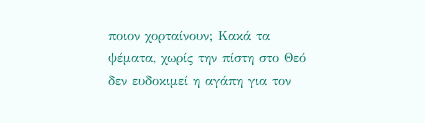ποιον χορταίνουν; Κακά τα ψέματα, χωρίς την πίστη στο Θεό δεν ευδοκιμεί η αγάπη για τον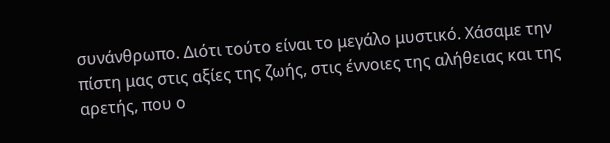συνάνθρωπο. Διότι τούτο είναι το μεγάλο μυστικό. Χάσαμε την πίστη μας στις αξίες της ζωής, στις έννοιες της αλήθειας και της αρετής, που ο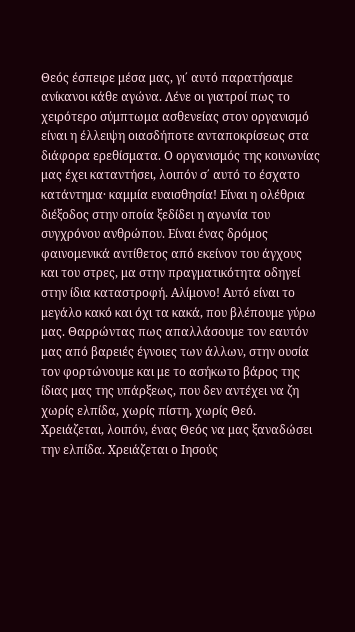Θεός έσπειρε μέσα μας, γι΄ αυτό παρατήσαμε ανίκανοι κάθε αγώνα. Λένε οι γιατροί πως το χειρότερο σύμπτωμα ασθενείας στον οργανισμό είναι η έλλειψη οιασδήποτε ανταποκρίσεως στα διάφορα ερεθίσματα. Ο οργανισμός της κοινωνίας μας έχει καταντήσει, λοιπόν σ΄ αυτό το έσχατο κατάντημα· καμμία ευαισθησία! Είναι η ολέθρια διέξοδος στην οποία ξεδίδει η αγωνία του συγχρόνου ανθρώπου. Είναι ένας δρόμος φαινομενικά αντίθετος από εκείνον του άγχους και του στρες, μα στην πραγματικότητα οδηγεί στην ίδια καταστροφή. Αλίμονο! Αυτό είναι το μεγάλο κακό και όχι τα κακά, που βλέπουμε γύρω μας. Θαρρώντας πως απαλλάσουμε τον εαυτόν μας από βαρειές έγνοιες των άλλων, στην ουσία τον φορτώνουμε και με το ασήκωτο βάρος της ίδιας μας της υπάρξεως, που δεν αντέχει να ζη χωρίς ελπίδα, χωρίς πίστη, χωρίς Θεό. Χρειάζεται, λοιπόν, ένας Θεός να μας ξαναδώσει την ελπίδα. Χρειάζεται ο Ιησούς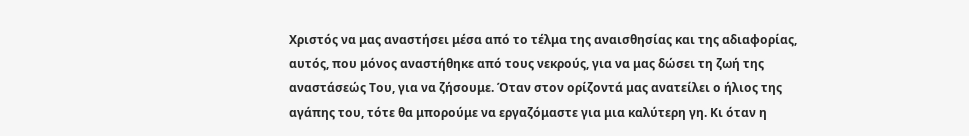Χριστός να μας αναστήσει μέσα από το τέλμα της αναισθησίας και της αδιαφορίας, αυτός, που μόνος αναστήθηκε από τους νεκρούς, για να μας δώσει τη ζωή της αναστάσεώς Του, για να ζήσουμε. Όταν στον ορίζοντά μας ανατείλει ο ήλιος της αγάπης του, τότε θα μπορούμε να εργαζόμαστε για μια καλύτερη γη. Κι όταν η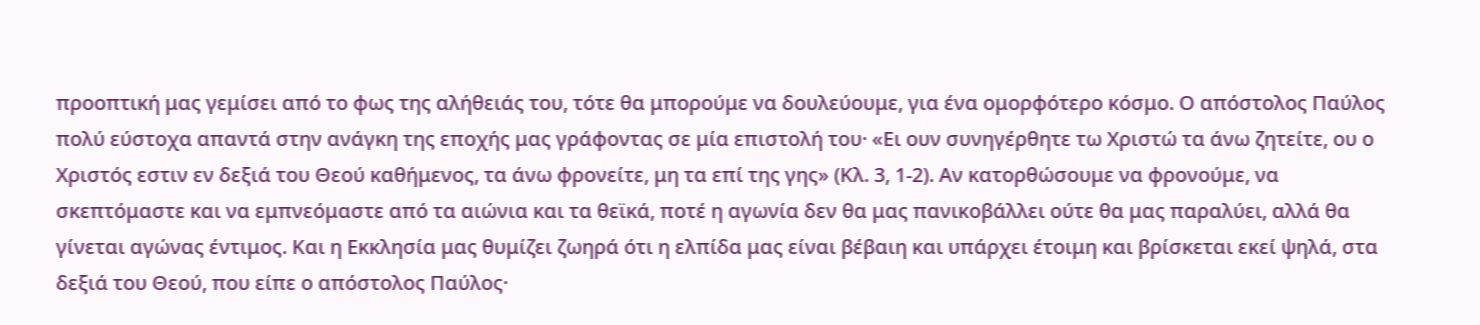προοπτική μας γεμίσει από το φως της αλήθειάς του, τότε θα μπορούμε να δουλεύουμε, για ένα ομορφότερο κόσμο. Ο απόστολος Παύλος πολύ εύστοχα απαντά στην ανάγκη της εποχής μας γράφοντας σε μία επιστολή του· «Ει ουν συνηγέρθητε τω Χριστώ τα άνω ζητείτε, ου ο Χριστός εστιν εν δεξιά του Θεού καθήμενος, τα άνω φρονείτε, μη τα επί της γης» (Κλ. 3, 1-2). Αν κατορθώσουμε να φρονούμε, να σκεπτόμαστε και να εμπνεόμαστε από τα αιώνια και τα θεϊκά, ποτέ η αγωνία δεν θα μας πανικοβάλλει ούτε θα μας παραλύει, αλλά θα γίνεται αγώνας έντιμος. Και η Εκκλησία μας θυμίζει ζωηρά ότι η ελπίδα μας είναι βέβαιη και υπάρχει έτοιμη και βρίσκεται εκεί ψηλά, στα δεξιά του Θεού, που είπε ο απόστολος Παύλος·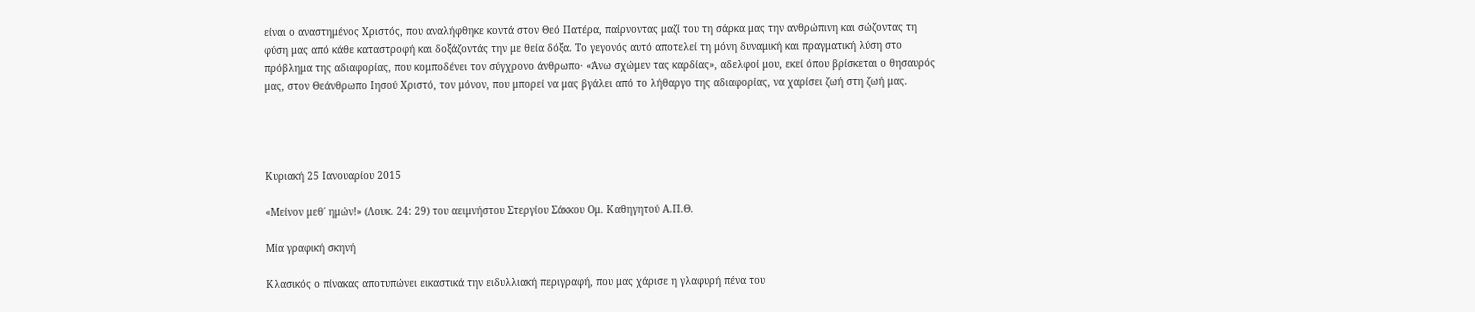είναι ο αναστημένος Χριστός, που αναλήφθηκε κοντά στον Θεό Πατέρα, παίρνοντας μαζί του τη σάρκα μας την ανθρώπινη και σώζοντας τη φύση μας από κάθε καταστροφή και δοξάζοντάς την με θεία δόξα. Το γεγονός αυτό αποτελεί τη μόνη δυναμική και πραγματική λύση στο πρόβλημα της αδιαφορίας, που κομποδένει τον σύγχρονο άνθρωπο· «Άνω σχώμεν τας καρδίας», αδελφοί μου, εκεί όπου βρίσκεται ο θησαυρός μας, στον Θεάνθρωπο Ιησού Χριστό, τον μόνον, που μπορεί να μας βγάλει από το λήθαργο της αδιαφορίας, να χαρίσει ζωή στη ζωή μας.




Κυριακή 25 Ιανουαρίου 2015

«Μείνον μεθ΄ ημών!» (Λουκ. 24: 29) του αειμνήστου Στεργίου Σάκκου Ομ. Καθηγητού Α.Π.Θ.

Μία γραφική σκηνή

Κλασικός ο πίνακας αποτυπώνει εικαστικά την ειδυλλιακή περιγραφή, που μας χάρισε η γλαφυρή πένα του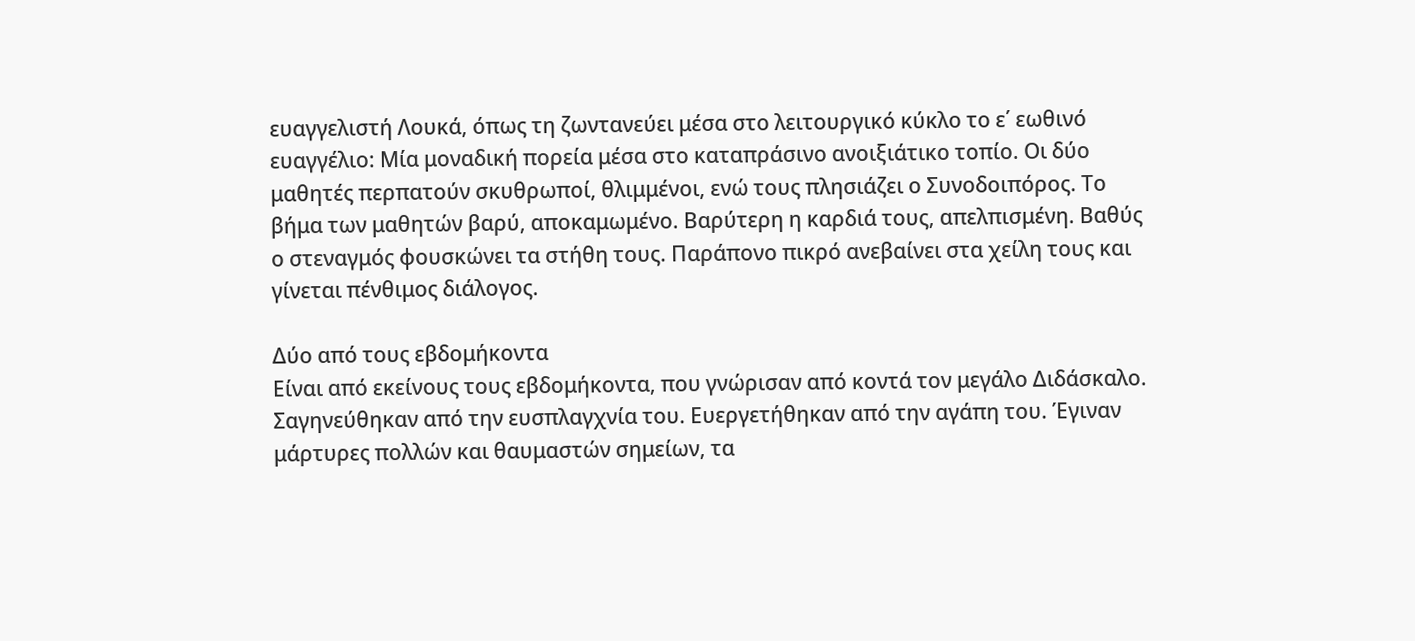ευαγγελιστή Λουκά, όπως τη ζωντανεύει μέσα στο λειτουργικό κύκλο το ε΄ εωθινό ευαγγέλιο: Μία μοναδική πορεία μέσα στο καταπράσινο ανοιξιάτικο τοπίο. Οι δύο μαθητές περπατούν σκυθρωποί, θλιμμένοι, ενώ τους πλησιάζει ο Συνοδοιπόρος. Το βήμα των μαθητών βαρύ, αποκαμωμένο. Βαρύτερη η καρδιά τους, απελπισμένη. Βαθύς ο στεναγμός φουσκώνει τα στήθη τους. Παράπονο πικρό ανεβαίνει στα χείλη τους και γίνεται πένθιμος διάλογος.

Δύο από τους εβδομήκοντα
Είναι από εκείνους τους εβδομήκοντα, που γνώρισαν από κοντά τον μεγάλο Διδάσκαλο. Σαγηνεύθηκαν από την ευσπλαγχνία του. Ευεργετήθηκαν από την αγάπη του. Έγιναν μάρτυρες πολλών και θαυμαστών σημείων, τα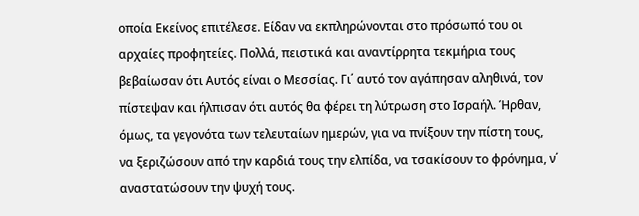οποία Εκείνος επιτέλεσε. Είδαν να εκπληρώνονται στο πρόσωπό του οι αρχαίες προφητείες. Πολλά, πειστικά και αναντίρρητα τεκμήρια τους βεβαίωσαν ότι Αυτός είναι ο Μεσσίας. Γι΄ αυτό τον αγάπησαν αληθινά, τον πίστεψαν και ήλπισαν ότι αυτός θα φέρει τη λύτρωση στο Ισραήλ. Ήρθαν, όμως, τα γεγονότα των τελευταίων ημερών, για να πνίξουν την πίστη τους, να ξεριζώσουν από την καρδιά τους την ελπίδα, να τσακίσουν το φρόνημα, ν΄ αναστατώσουν την ψυχή τους.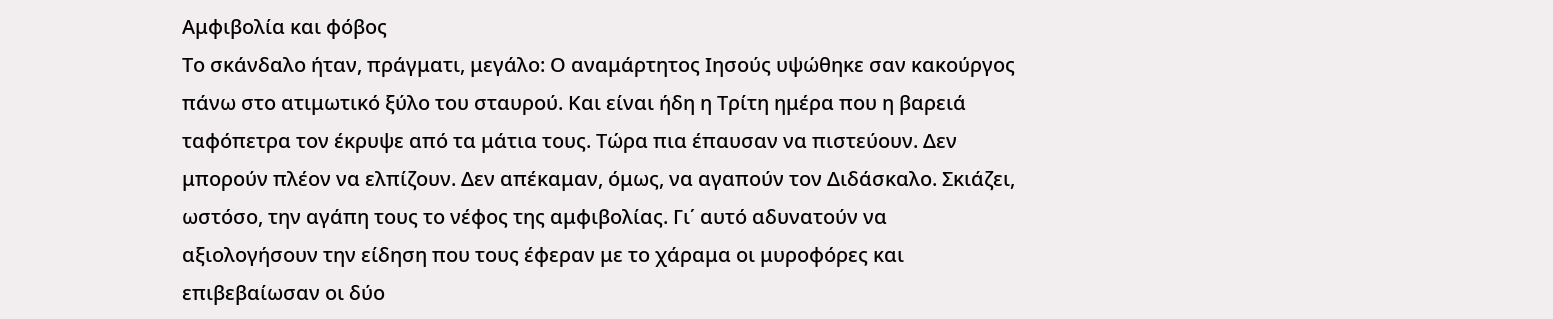Αμφιβολία και φόβος
Το σκάνδαλο ήταν, πράγματι, μεγάλο: Ο αναμάρτητος Ιησούς υψώθηκε σαν κακούργος πάνω στο ατιμωτικό ξύλο του σταυρού. Και είναι ήδη η Τρίτη ημέρα που η βαρειά ταφόπετρα τον έκρυψε από τα μάτια τους. Τώρα πια έπαυσαν να πιστεύουν. Δεν μπορούν πλέον να ελπίζουν. Δεν απέκαμαν, όμως, να αγαπούν τον Διδάσκαλο. Σκιάζει, ωστόσο, την αγάπη τους το νέφος της αμφιβολίας. Γι΄ αυτό αδυνατούν να αξιολογήσουν την είδηση που τους έφεραν με το χάραμα οι μυροφόρες και επιβεβαίωσαν οι δύο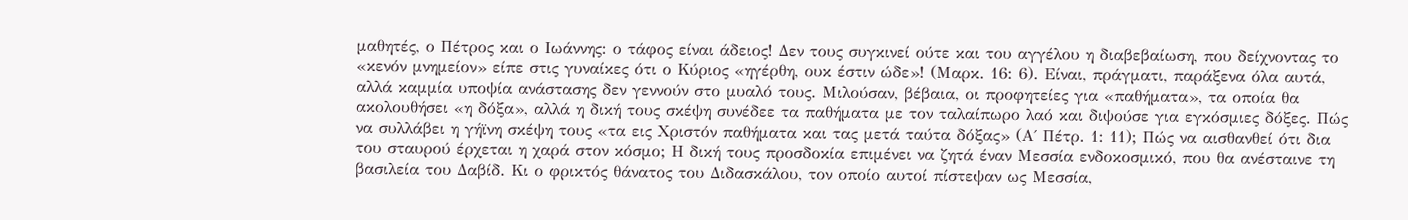μαθητές, ο Πέτρος και ο Ιωάννης: ο τάφος είναι άδειος! Δεν τους συγκινεί ούτε και του αγγέλου η διαβεβαίωση, που δείχνοντας το «κενόν μνημείον» είπε στις γυναίκες ότι ο Κύριος «ηγέρθη, ουκ έστιν ώδε»! (Μαρκ. 16: 6). Είναι, πράγματι, παράξενα όλα αυτά, αλλά καμμία υποψία ανάστασης δεν γεννούν στο μυαλό τους. Μιλούσαν, βέβαια, οι προφητείες για «παθήματα», τα οποία θα ακολουθήσει «η δόξα», αλλά η δική τους σκέψη συνέδεε τα παθήματα με τον ταλαίπωρο λαό και διψούσε για εγκόσμιες δόξες. Πώς να συλλάβει η γήϊνη σκέψη τους «τα εις Χριστόν παθήματα και τας μετά ταύτα δόξας» (Α΄ Πέτρ. 1: 11); Πώς να αισθανθεί ότι δια του σταυρού έρχεται η χαρά στον κόσμο; Η δική τους προσδοκία επιμένει να ζητά έναν Μεσσία ενδοκοσμικό, που θα ανέσταινε τη βασιλεία του Δαβίδ. Κι ο φρικτός θάνατος του Διδασκάλου, τον οποίο αυτοί πίστεψαν ως Μεσσία,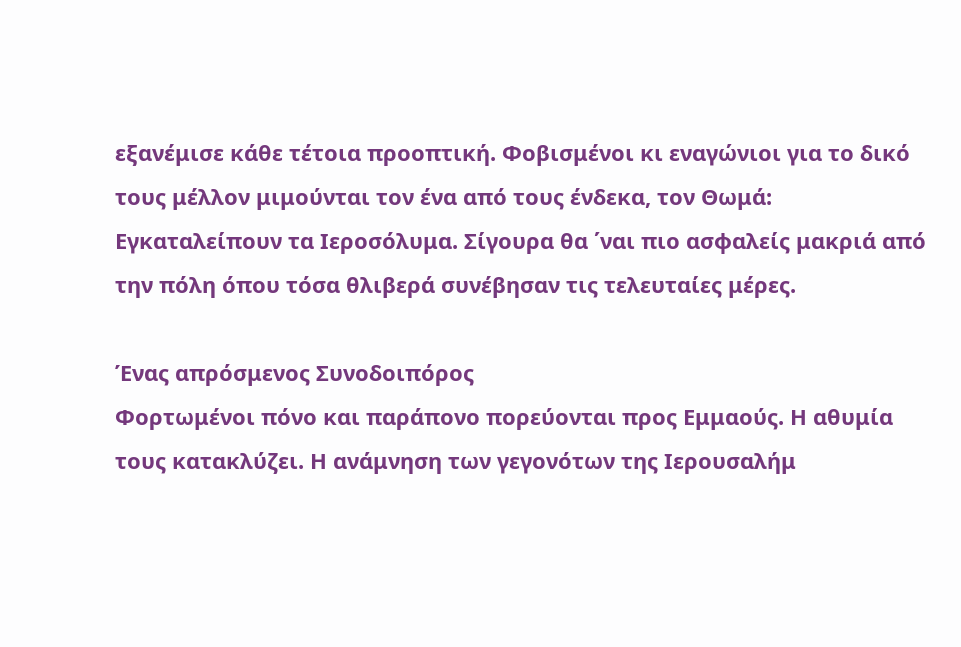εξανέμισε κάθε τέτοια προοπτική. Φοβισμένοι κι εναγώνιοι για το δικό τους μέλλον μιμούνται τον ένα από τους ένδεκα, τον Θωμά: Εγκαταλείπουν τα Ιεροσόλυμα. Σίγουρα θα ΄ναι πιο ασφαλείς μακριά από την πόλη όπου τόσα θλιβερά συνέβησαν τις τελευταίες μέρες.

Ένας απρόσμενος Συνοδοιπόρος
Φορτωμένοι πόνο και παράπονο πορεύονται προς Εμμαούς. Η αθυμία τους κατακλύζει. Η ανάμνηση των γεγονότων της Ιερουσαλήμ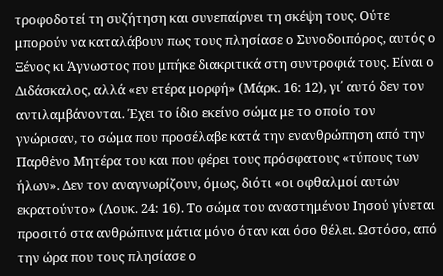τροφοδοτεί τη συζήτηση και συνεπαίρνει τη σκέψη τους. Ούτε μπορούν να καταλάβουν πως τους πλησίασε ο Συνοδοιπόρος, αυτός ο Ξένος κι Άγνωστος που μπήκε διακριτικά στη συντροφιά τους. Είναι ο Διδάσκαλος, αλλά «εν ετέρα μορφή» (Μάρκ. 16: 12), γι΄ αυτό δεν τον αντιλαμβάνονται. Έχει το ίδιο εκείνο σώμα με το οποίο τον γνώρισαν, το σώμα που προσέλαβε κατά την ενανθρώπηση από την Παρθἐνο Μητέρα του και που φέρει τους πρόσφατους «τύπους των ήλων». Δεν τον αναγνωρίζουν, όμως, διότι «οι οφθαλμοί αυτών εκρατούντο» (Λουκ. 24: 16). Το σώμα του αναστημένου Ιησού γίνεται προσιτό στα ανθρώπινα μάτια μόνο όταν και όσο θέλει. Ωστόσο, από την ώρα που τους πλησίασε ο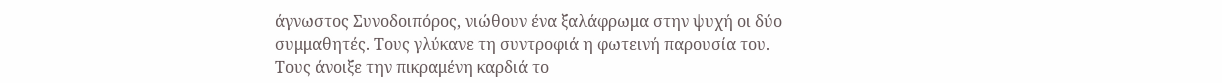άγνωστος Συνοδοιπόρος, νιώθουν ένα ξαλάφρωμα στην ψυχή οι δύο συμμαθητές. Τους γλύκανε τη συντροφιά η φωτεινή παρουσία του. Τους άνοιξε την πικραμένη καρδιά το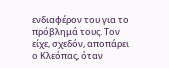ενδιαφέρον του για το πρόβλημά τους. Τον είχε, σχεδόν, αποπάρει ο Κλεόπας, όταν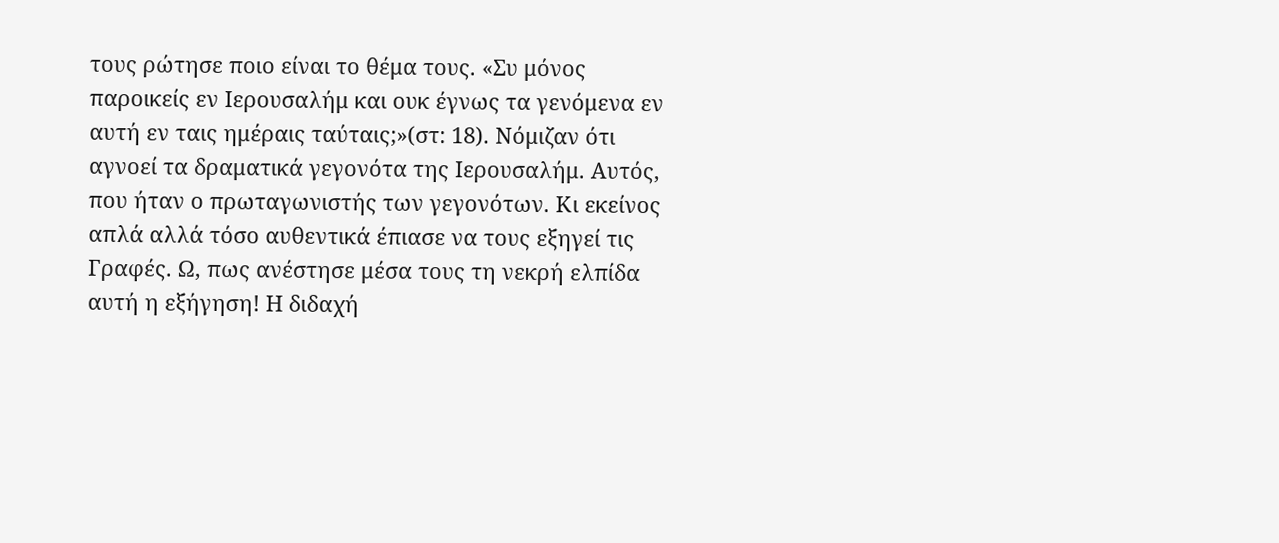τους ρώτησε ποιο είναι το θέμα τους. «Συ μόνος παροικείς εν Ιερουσαλήμ και ουκ έγνως τα γενόμενα εν αυτή εν ταις ημέραις ταύταις;»(στ: 18). Νόμιζαν ότι αγνοεί τα δραματικά γεγονότα της Ιερουσαλήμ. Αυτός, που ήταν ο πρωταγωνιστής των γεγονότων. Κι εκείνος απλά αλλά τόσο αυθεντικά έπιασε να τους εξηγεί τις Γραφές. Ω, πως ανέστησε μέσα τους τη νεκρή ελπίδα αυτή η εξήγηση! Η διδαχή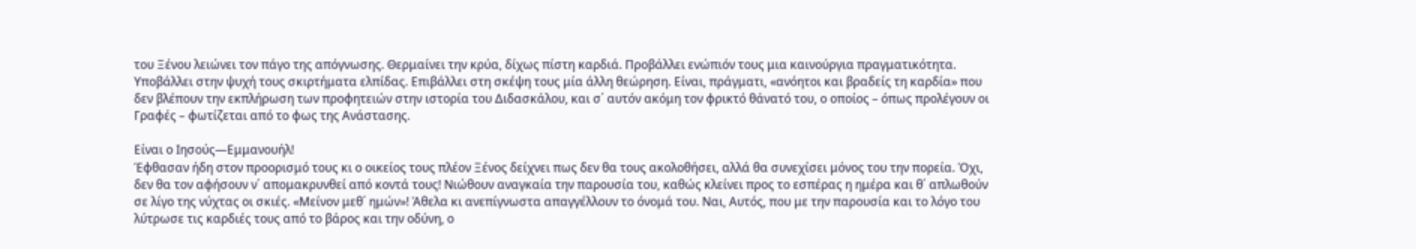του Ξένου λειώνει τον πάγο της απόγνωσης. Θερμαίνει την κρύα, δίχως πίστη καρδιά. Προβάλλει ενώπιόν τους μια καινούργια πραγματικότητα. Υποβάλλει στην ψυχή τους σκιρτήματα ελπίδας. Επιβάλλει στη σκέψη τους μία άλλη θεώρηση. Είναι, πράγματι, «ανόητοι και βραδείς τη καρδία» που δεν βλέπουν την εκπλήρωση των προφητειών στην ιστορία του Διδασκάλου, και σ΄ αυτόν ακόμη τον φρικτό θάνατό του, ο οποίος – όπως προλέγουν οι Γραφές – φωτίζεται από το φως της Ανάστασης.

Είναι ο Ιησούς—Εμμανουήλ!
Έφθασαν ήδη στον προορισμό τους κι ο οικείος τους πλέον Ξένος δείχνει πως δεν θα τους ακολοθήσει, αλλά θα συνεχίσει μόνος του την πορεία. Όχι, δεν θα τον αφήσουν ν΄ απομακρυνθεί από κοντά τους! Νιώθουν αναγκαία την παρουσία του, καθώς κλείνει προς το εσπέρας η ημέρα και θ΄ απλωθούν σε λίγο της νύχτας οι σκιές. «Μείνον μεθ΄ ημών»! Άθελα κι ανεπίγνωστα απαγγέλλουν το όνομά του. Ναι, Αυτός, που με την παρουσία και το λόγο του λύτρωσε τις καρδιές τους από το βάρος και την οδύνη, ο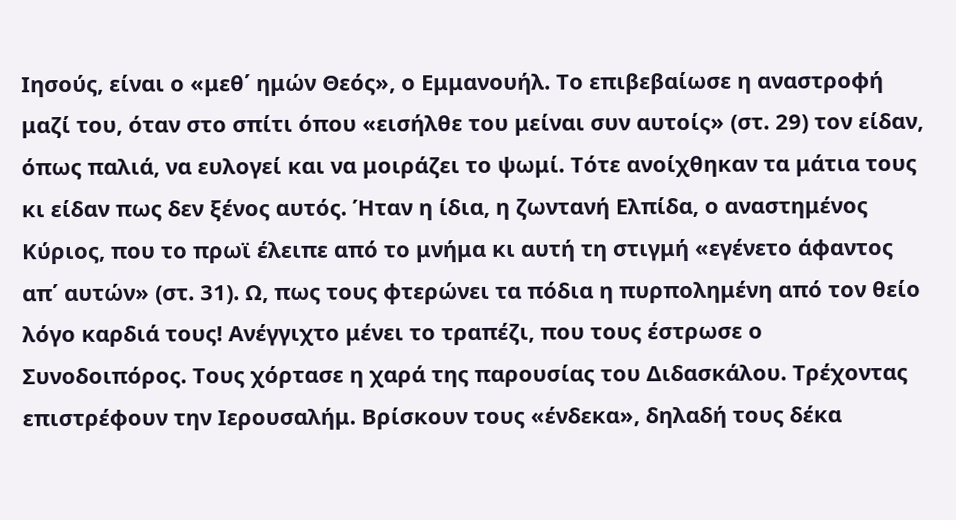Ιησούς, είναι ο «μεθ΄ ημών Θεός», ο Εμμανουήλ. Το επιβεβαίωσε η αναστροφή μαζί του, όταν στο σπίτι όπου «εισήλθε του μείναι συν αυτοίς» (στ. 29) τον είδαν, όπως παλιά, να ευλογεί και να μοιράζει το ψωμί. Τότε ανοίχθηκαν τα μάτια τους κι είδαν πως δεν ξένος αυτός. Ήταν η ίδια, η ζωντανή Ελπίδα, ο αναστημένος Κύριος, που το πρωϊ έλειπε από το μνήμα κι αυτή τη στιγμή «εγένετο άφαντος απ΄ αυτών» (στ. 31). Ω, πως τους φτερώνει τα πόδια η πυρπολημένη από τον θείο λόγο καρδιά τους! Ανέγγιχτο μένει το τραπέζι, που τους έστρωσε ο Συνοδοιπόρος. Τους χόρτασε η χαρά της παρουσίας του Διδασκάλου. Τρέχοντας επιστρέφουν την Ιερουσαλήμ. Βρίσκουν τους «ένδεκα», δηλαδή τους δέκα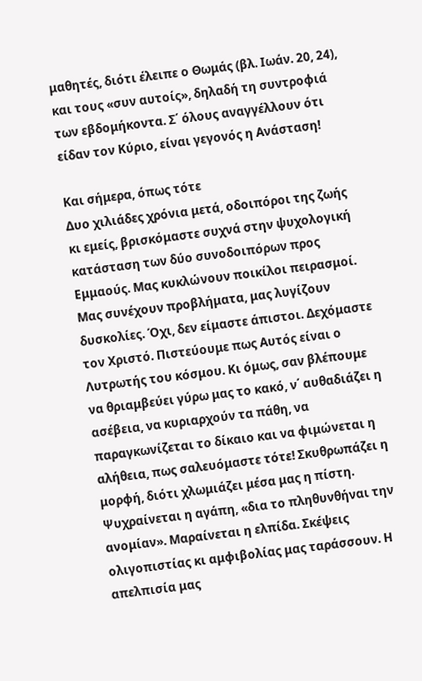μαθητές, διότι έλειπε ο Θωμάς (βλ. Ιωάν. 20, 24), και τους «συν αυτοίς», δηλαδή τη συντροφιά των εβδομήκοντα. Σ΄ όλους αναγγέλλουν ότι είδαν τον Κύριο, είναι γεγονός η Ανάσταση!

Και σήμερα, όπως τότε
Δυο χιλιάδες χρόνια μετά, οδοιπόροι της ζωής κι εμείς, βρισκόμαστε συχνά στην ψυχολογική κατάσταση των δύο συνοδοιπόρων προς Εμμαούς. Μας κυκλώνουν ποικίλοι πειρασμοί. Μας συνέχουν προβλήματα, μας λυγίζουν δυσκολίες. Όχι, δεν είμαστε άπιστοι. Δεχόμαστε τον Χριστό. Πιστεύουμε πως Αυτός είναι ο Λυτρωτής του κόσμου. Κι όμως, σαν βλέπουμε να θριαμβεύει γύρω μας το κακό, ν΄ αυθαδιάζει η ασέβεια, να κυριαρχούν τα πάθη, να παραγκωνίζεται το δίκαιο και να φιμώνεται η αλήθεια, πως σαλευόμαστε τότε! Σκυθρωπάζει η μορφή, διότι χλωμιάζει μέσα μας η πίστη. Ψυχραίνεται η αγάπη, «δια το πληθυνθήναι την ανομίαν». Μαραίνεται η ελπίδα. Σκέψεις ολιγοπιστίας κι αμφιβολίας μας ταράσσουν. Η απελπισία μας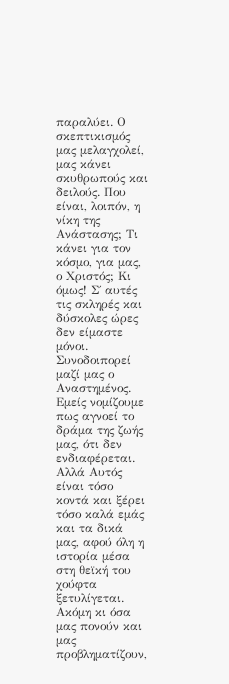παραλύει. Ο σκεπτικισμός μας μελαγχολεί, μας κάνει σκυθρωπούς και δειλούς. Που είναι, λοιπόν, η νίκη της Ανάστασης; Τι κάνει για τον κόσμο, για μας, ο Χριστός; Κι όμως! Σ΄ αυτές τις σκληρές και δύσκολες ώρες δεν είμαστε μόνοι. Συνοδοιπορεί μαζί μας ο Αναστημένος. Εμείς νομίζουμε πως αγνοεί το δράμα της ζωής μας, ότι δεν ενδιαφέρεται. Αλλά Αυτός είναι τόσο κοντά και ξέρει τόσο καλά εμάς και τα δικά μας, αφού όλη η ιστορία μέσα στη θεϊκή του χούφτα ξετυλίγεται. Ακόμη κι όσα μας πονούν και μας προβληματίζουν,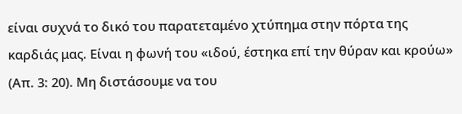είναι συχνά το δικό του παρατεταμένο χτύπημα στην πόρτα της καρδιάς μας. Είναι η φωνή του «ιδού, έστηκα επί την θύραν και κρούω» (Απ. 3: 20). Μη διστάσουμε να του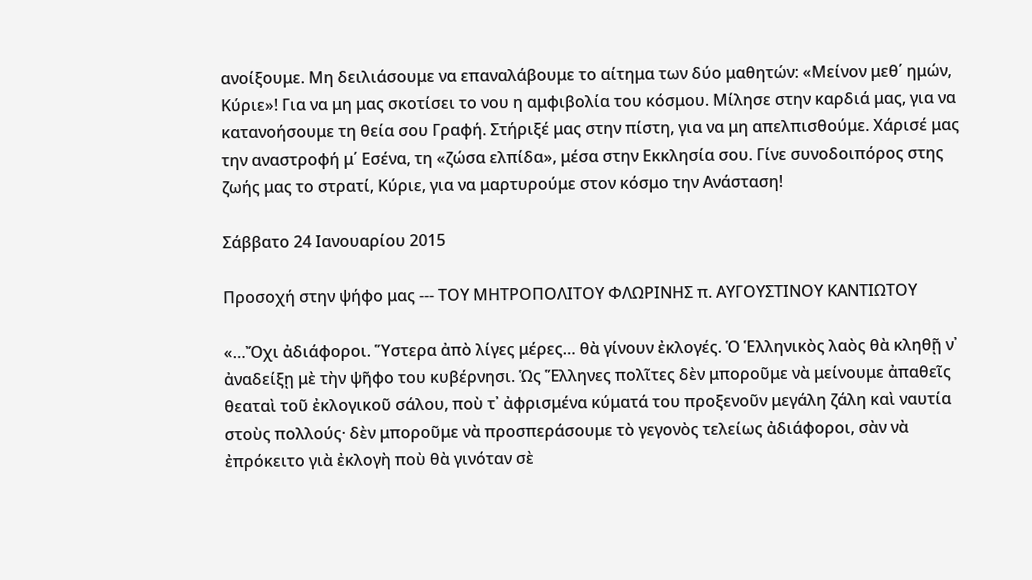ανοίξουμε. Μη δειλιάσουμε να επαναλάβουμε το αίτημα των δύο μαθητών: «Μείνον μεθ΄ ημών, Κύριε»! Για να μη μας σκοτίσει το νου η αμφιβολία του κόσμου. Μίλησε στην καρδιά μας, για να κατανοήσουμε τη θεία σου Γραφή. Στήριξέ μας στην πίστη, για να μη απελπισθούμε. Χάρισέ μας την αναστροφή μ΄ Εσένα, τη «ζώσα ελπίδα», μέσα στην Εκκλησία σου. Γίνε συνοδοιπόρος στης ζωής μας το στρατί, Κύριε, για να μαρτυρούμε στον κόσμο την Ανάσταση!

Σάββατο 24 Ιανουαρίου 2015

Προσοχή στην ψήφο μας --- ΤΟΥ ΜΗΤΡΟΠΟΛΙΤΟΥ ΦΛΩΡΙΝΗΣ π. ΑΥΓΟΥΣΤΙΝΟΥ ΚΑΝΤΙΩΤΟΥ

«…Ὄχι ἀδιάφοροι. Ὕστερα ἀπὸ λίγες μέρες… θὰ γίνουν ἐκλογές. Ὁ Ἑλληνικὸς λαὸς θὰ κληθῇ ν᾽ ἀναδείξῃ μὲ τὴν ψῆφο του κυβέρνησι. Ὡς Ἕλληνες πολῖτες δὲν μποροῦμε νὰ μείνουμε ἀπαθεῖς θεαταὶ τοῦ ἐκλογικοῦ σάλου, ποὺ τ᾽ ἀφρισμένα κύματά του προξενοῦν μεγάλη ζάλη καὶ ναυτία στοὺς πολλούς· δὲν μποροῦμε νὰ προσπεράσουμε τὸ γεγονὸς τελείως ἀδιάφοροι, σὰν νὰ ἐπρόκειτο γιὰ ἐκλογὴ ποὺ θὰ γινόταν σὲ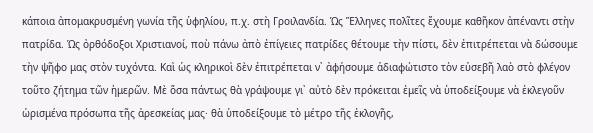κάποια ἀπομακρυσμένη γωνία τῆς ὑφηλίου, π.χ. στὴ Γροιλανδία. Ὡς Ἕλληνες πολῖτες ἔχουμε καθῆκον ἀπέναντι στὴν πατρίδα. Ὡς ὀρθόδοξοι Χριστιανοί, ποὺ πάνω ἀπὸ ἐπίγειες πατρίδες θέτουμε τὴν πίστι, δὲν ἐπιτρέπεται νὰ δώσουμε τὴν ψῆφο μας στὸν τυχόντα. Καὶ ὡς κληρικοὶ δὲν ἐπιτρέπεται ν᾽ ἀφήσουμε ἀδιαφώτιστο τὸν εὐσεβῆ λαὸ στὸ φλέγον τοῦτο ζήτημα τῶν ἡμερῶν. Μὲ ὅσα πάντως θὰ γράψουμε γι᾽ αὐτὸ δὲν πρόκειται ἐμεῖς νὰ ὑποδείξουμε νὰ ἐκλεγοῦν ὡρισμένα πρόσωπα τῆς ἀρεσκείας μας· θὰ ὑποδείξουμε τὸ μέτρο τῆς ἐκλογῆς,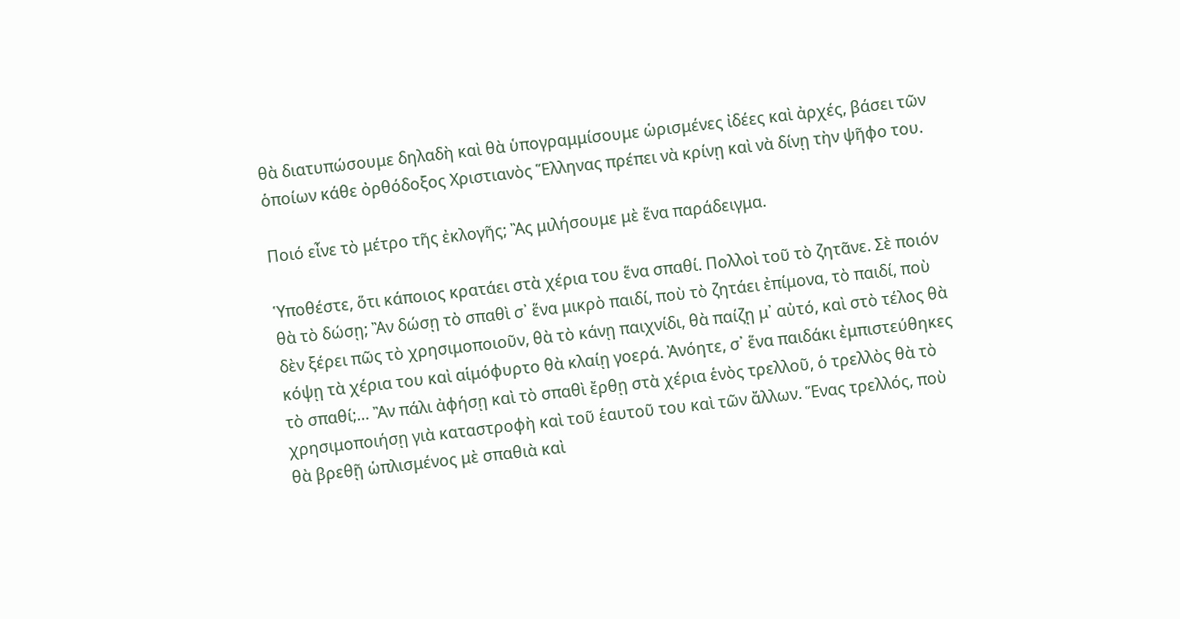θὰ διατυπώσουμε δηλαδὴ καὶ θὰ ὑπογραμμίσουμε ὡρισμένες ἰδέες καὶ ἀρχές, βάσει τῶν ὁποίων κάθε ὀρθόδοξος Χριστιανὸς Ἕλληνας πρέπει νὰ κρίνῃ καὶ νὰ δίνῃ τὴν ψῆφο του.

Ποιό εἶνε τὸ μέτρο τῆς ἐκλογῆς; Ἂς μιλήσουμε μὲ ἕνα παράδειγμα.

Ὑποθέστε, ὅτι κάποιος κρατάει στὰ χέρια του ἕνα σπαθί. Πολλοὶ τοῦ τὸ ζητᾶνε. Σὲ ποιόν θὰ τὸ δώσῃ; Ἂν δώσῃ τὸ σπαθὶ σ᾽ ἕνα μικρὸ παιδί, ποὺ τὸ ζητάει ἐπίμονα, τὸ παιδί, ποὺ δὲν ξέρει πῶς τὸ χρησιμοποιοῦν, θὰ τὸ κάνῃ παιχνίδι, θὰ παίζῃ μ᾽ αὐτό, καὶ στὸ τέλος θὰ κόψῃ τὰ χέρια του καὶ αἱμόφυρτο θὰ κλαίῃ γοερά. Ἀνόητε, σ᾽ ἕνα παιδάκι ἐμπιστεύθηκες τὸ σπαθί;… Ἂν πάλι ἀφήσῃ καὶ τὸ σπαθὶ ἔρθῃ στὰ χέρια ἑνὸς τρελλοῦ, ὁ τρελλὸς θὰ τὸ χρησιμοποιήσῃ γιὰ καταστροφὴ καὶ τοῦ ἑαυτοῦ του καὶ τῶν ἄλλων. Ἕνας τρελλός, ποὺ θὰ βρεθῇ ὡπλισμένος μὲ σπαθιὰ καὶ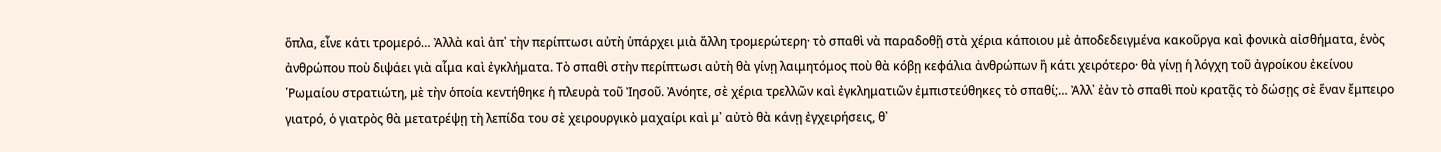ὅπλα, εἶνε κάτι τρομερό… Ἀλλὰ καὶ ἀπ᾽ τὴν περίπτωσι αὐτὴ ὑπάρχει μιὰ ἄλλη τρομερώτερη· τὸ σπαθὶ νὰ παραδοθῇ στὰ χέρια κάποιου μὲ ἀποδεδειγμένα κακοῦργα καὶ φονικὰ αἰσθήματα, ἑνὸς ἀνθρώπου ποὺ διψάει γιὰ αἷμα καὶ ἐγκλήματα. Τὸ σπαθὶ στὴν περίπτωσι αὐτὴ θὰ γίνῃ λαιμητόμος ποὺ θὰ κόβῃ κεφάλια ἀνθρώπων ἢ κάτι χειρότερο· θὰ γίνῃ ἡ λόγχη τοῦ ἀγροίκου ἐκείνου ῾Ρωμαίου στρατιώτη, μὲ τὴν ὁποία κεντήθηκε ἡ πλευρὰ τοῦ Ἰησοῦ. Ἀνόητε, σὲ χέρια τρελλῶν καὶ ἐγκληματιῶν ἐμπιστεύθηκες τὸ σπαθί;… Ἀλλ᾽ ἐὰν τὸ σπαθὶ ποὺ κρατᾷς τὸ δώσῃς σὲ ἕναν ἔμπειρο γιατρό, ὁ γιατρὸς θὰ μετατρέψῃ τὴ λεπίδα του σὲ χειρουργικὸ μαχαίρι καὶ μ᾽ αὐτὸ θὰ κάνῃ ἐγχειρήσεις, θ᾽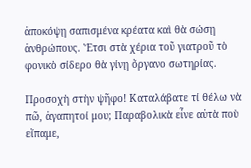ἀποκόψῃ σαπισμένα κρέατα καὶ θὰ σώσῃ ἀνθρώπους. Ἔτσι στὰ χέρια τοῦ γιατροῦ τὸ φονικὸ σίδερο θὰ γίνῃ ὄργανο σωτηρίας.

Προσοχὴ στὴν ψῆφο! Καταλάβατε τί θέλω νὰ πῶ, ἀγαπητοί μου; Παραβολικὰ εἶνε αὐτὰ ποὺ εἴπαμε,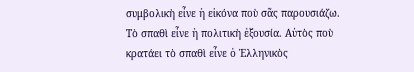συμβολικὴ εἶνε ἡ εἰκόνα ποὺ σᾶς παρουσιάζω. Τὸ σπαθὶ εἶνε ἡ πολιτικὴ ἐξουσία. Αὐτὸς ποὺ κρατάει τὸ σπαθὶ εἶνε ὁ Ἑλληνικὸς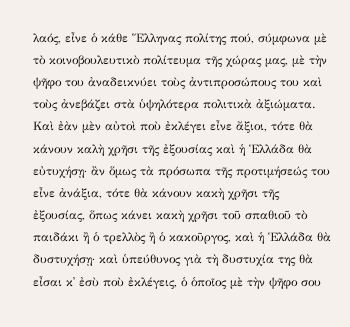λαός, εἶνε ὁ κάθε Ἕλληνας πολίτης πού, σύμφωνα μὲ τὸ κοινοβουλευτικὸ πολίτευμα τῆς χώρας μας, μὲ τὴν ψῆφο του ἀναδεικνύει τοὺς ἀντιπροσώπους του καὶ τοὺς ἀνεβάζει στὰ ὑψηλότερα πολιτικὰ ἀξιώματα. Καὶ ἐὰν μὲν αὐτοὶ ποὺ ἐκλέγει εἶνε ἄξιοι, τότε θὰ κάνουν καλὴ χρῆσι τῆς ἐξουσίας καὶ ἡ Ἑλλάδα θὰ εὐτυχήσῃ· ἂν ὅμως τὰ πρόσωπα τῆς προτιμήσεώς του εἶνε ἀνάξια, τότε θὰ κάνουν κακὴ χρῆσι τῆς ἐξουσίας, ὅπως κάνει κακὴ χρῆσι τοῦ σπαθιοῦ τὸ παιδάκι ἢ ὁ τρελλὸς ἢ ὁ κακοῦργος, καὶ ἡ Ἑλλάδα θὰ δυστυχήσῃ· καὶ ὑπεύθυνος γιὰ τὴ δυστυχία της θὰ εἶσαι κ᾽ ἐσὺ ποὺ ἐκλέγεις, ὁ ὁποῖος μὲ τὴν ψῆφο σου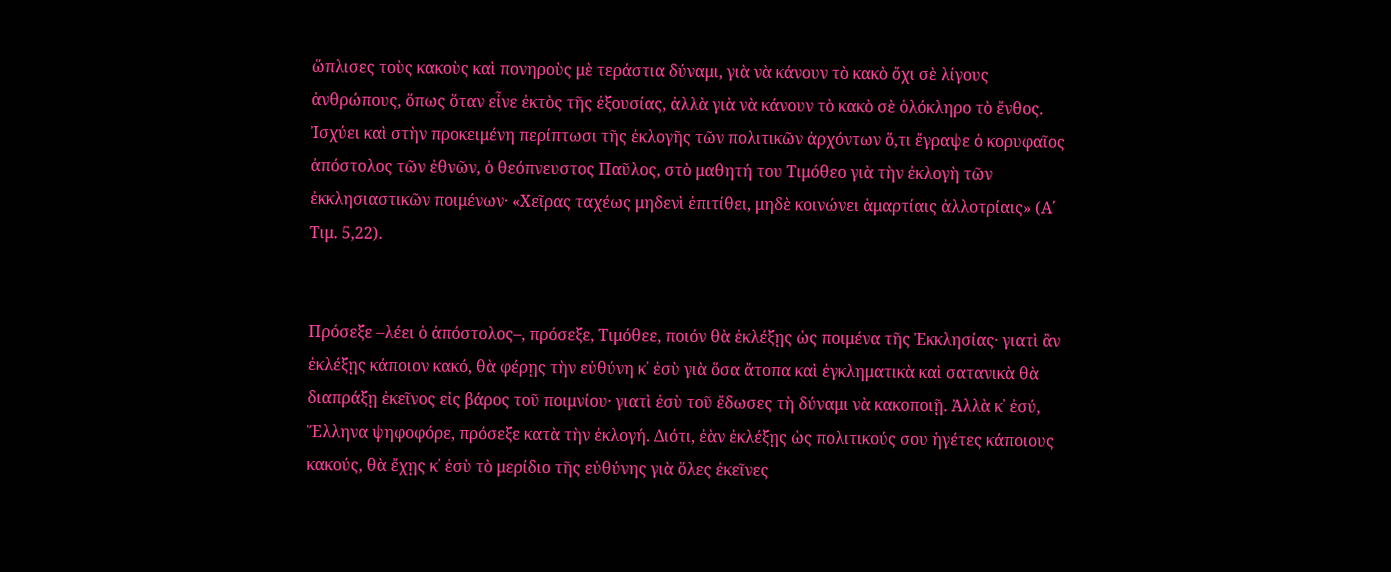ὥπλισες τοὺς κακοὺς καὶ πονηροὺς μὲ τεράστια δύναμι, γιὰ νὰ κάνουν τὸ κακὸ ὄχι σὲ λίγους ἀνθρώπους, ὅπως ὅταν εἶνε ἐκτὸς τῆς ἐξουσίας, ἀλλὰ γιὰ νὰ κάνουν τὸ κακὸ σὲ ὁλόκληρο τὸ ἔνθος. Ἰσχύει καὶ στὴν προκειμένη περίπτωσι τῆς ἐκλογῆς τῶν πολιτικῶν ἀρχόντων ὅ,τι ἔγραψε ὁ κορυφαῖος ἀπόστολος τῶν ἐθνῶν, ὁ θεόπνευστος Παῦλος, στὸ μαθητή του Τιμόθεο γιὰ τὴν ἐκλογὴ τῶν ἐκκλησιαστικῶν ποιμένων· «Χεῖρας ταχέως μηδενὶ ἐπιτίθει, μηδὲ κοινώνει ἁμαρτίαις ἀλλοτρίαις» (Α΄ Τιμ. 5,22).


Πρόσεξε –λέει ὁ ἀπόστολος–, πρόσεξε, Τιμόθεε, ποιόν θὰ ἐκλέξῃς ὡς ποιμένα τῆς Ἐκκλησίας· γιατὶ ἂν ἐκλέξῃς κάποιον κακό, θὰ φέρῃς τὴν εὐθύνη κ᾽ ἐσὺ γιὰ ὅσα ἄτοπα καὶ ἐγκληματικὰ καὶ σατανικὰ θὰ διαπράξῃ ἐκεῖνος εἰς βάρος τοῦ ποιμνίου· γιατὶ ἐσὺ τοῦ ἔδωσες τὴ δύναμι νὰ κακοποιῇ. Ἀλλὰ κ᾽ ἐσύ, Ἕλληνα ψηφοφόρε, πρόσεξε κατὰ τὴν ἐκλογή. Διότι, ἐὰν ἐκλέξῃς ὡς πολιτικούς σου ἡγέτες κάποιους κακούς, θὰ ἔχῃς κ᾽ ἐσὺ τὸ μερίδιο τῆς εὐθύνης γιὰ ὅλες ἐκεῖνες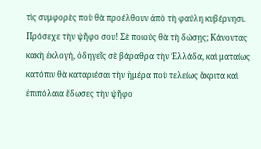τὶς συμφορὲς ποὺ θὰ προέλθουν ἀπὸ τὴ φαύλη κυβέρνησι. Πρόσεχε τὴν ψῆφο σου! Σὲ ποιούς θὰ τὴ δώσῃς; Κάνοντας κακὴ ἐκλογή, ὁδηγεῖς σὲ βάραθρα τὴν Ἑλλάδα, καὶ ματαίως κατόπιν θὰ καταριέσαι τὴν ἡμέρα ποὺ τελείως ἄκριτα καὶ ἐπιπόλαια ἔδωσες τὴν ψῆφο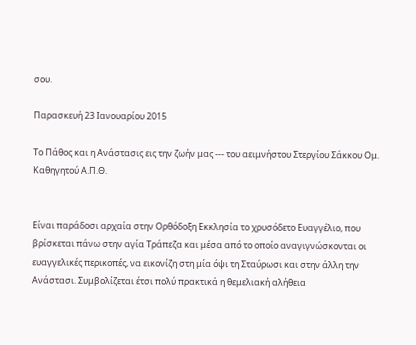σου.

Παρασκευή 23 Ιανουαρίου 2015

Το Πάθος και η Ανάστασις εις την ζωήν μας --- του αειμνήστου Στεργίου Σάκκου Ομ. Καθηγητού Α.Π.Θ.


Είναι παράδοσι αρχαία στην Ορθόδοξη Εκκλησία το χρυσόδετο Ευαγγέλιο, που βρίσκεται πάνω στην αγία Τράπεζα και μέσα από το οποίο αναγιγνώσκονται οι ευαγγελικές περικοπές, να εικονίζη στη μία όψι τη Σταύρωσι και στην άλλη την Ανάστασι. Συμβολίζεται έτσι πολύ πρακτικά η θεμελιακή αλήθεια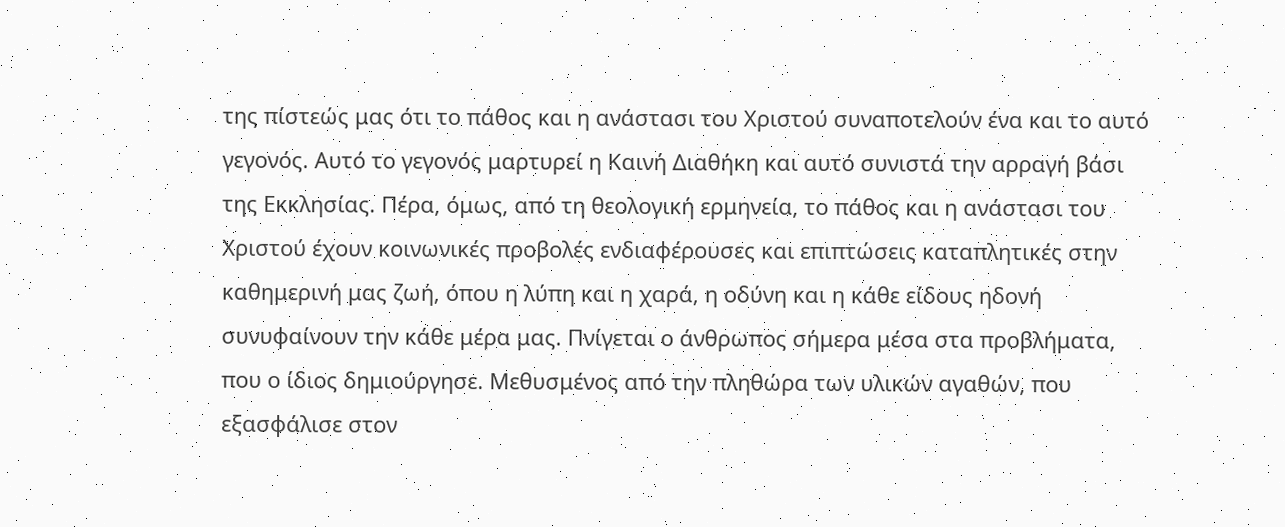της πίστεώς μας ότι το πάθος και η ανάστασι του Χριστού συναποτελούν ένα και το αυτό γεγονός. Αυτό το γεγονός μαρτυρεί η Καινή Διαθήκη και αυτό συνιστά την αρραγή βάσι της Εκκλησίας. Πέρα, όμως, από τη θεολογική ερμηνεία, το πάθος και η ανάστασι του Χριστού έχουν κοινωνικές προβολές ενδιαφέρουσες και επιπτώσεις καταπλητικές στην καθημερινή μας ζωή, όπου η λύπη και η χαρά, η οδύνη και η κάθε είδους ηδονή συνυφαίνουν την κάθε μέρα μας. Πνίγεται ο άνθρωπος σήμερα μέσα στα προβλήματα, που ο ίδιος δημιούργησε. Μεθυσμένος από την πληθώρα των υλικών αγαθών, που εξασφάλισε στον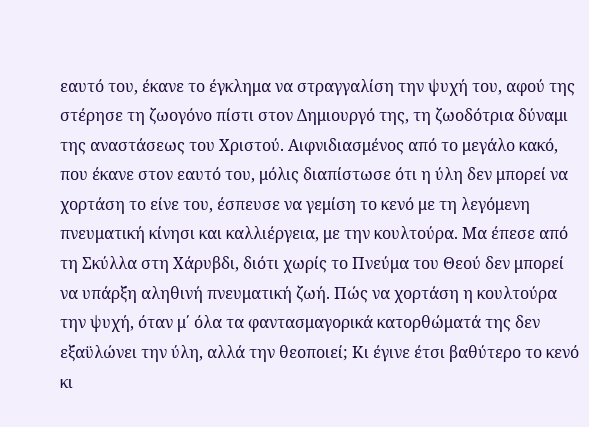εαυτό του, έκανε το έγκλημα να στραγγαλίση την ψυχή του, αφού της στέρησε τη ζωογόνο πίστι στον Δημιουργό της, τη ζωοδότρια δύναμι της αναστάσεως του Χριστού. Αιφνιδιασμένος από το μεγάλο κακό, που έκανε στον εαυτό του, μόλις διαπίστωσε ότι η ύλη δεν μπορεί να χορτάση το είνε του, έσπευσε να γεμίση το κενό με τη λεγόμενη πνευματική κίνησι και καλλιέργεια, με την κουλτούρα. Μα έπεσε από τη Σκύλλα στη Χάρυβδι, διότι χωρίς το Πνεύμα του Θεού δεν μπορεί να υπάρξη αληθινή πνευματική ζωή. Πώς να χορτάση η κουλτούρα την ψυχή, όταν μ΄ όλα τα φαντασμαγορικά κατορθώματά της δεν εξαϋλώνει την ύλη, αλλά την θεοποιεί; Κι έγινε έτσι βαθύτερο το κενό κι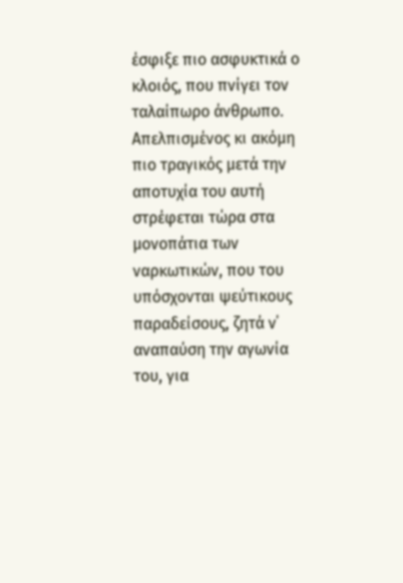έσφιξε πιο ασφυκτικά ο κλοιός, που πνίγει τον ταλαίπωρο άνθρωπο. Απελπισμένος κι ακόμη πιο τραγικός μετά την αποτυχία του αυτή στρέφεται τώρα στα μονοπάτια των ναρκωτικών, που του υπόσχονται ψεύτικους παραδείσους, ζητά ν΄ αναπαύση την αγωνία του, για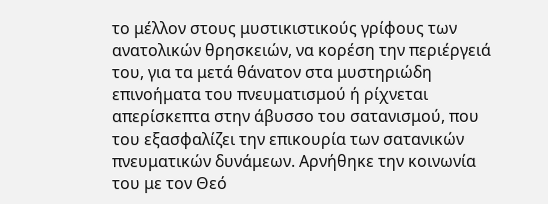το μέλλον στους μυστικιστικούς γρίφους των ανατολικών θρησκειών, να κορέση την περιέργειά του, για τα μετά θάνατον στα μυστηριώδη επινοήματα του πνευματισμού ή ρίχνεται απερίσκεπτα στην άβυσσο του σατανισμού, που του εξασφαλίζει την επικουρία των σατανικών πνευματικών δυνάμεων. Αρνήθηκε την κοινωνία του με τον Θεό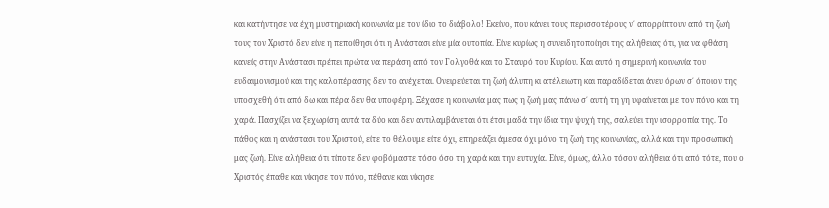και κατήντησε να έχη μυστηριακή κοινωνία με τον ίδιο το διάβολο! Εκείνο, που κάνει τους περισσοτέρους ν΄ απορρίπτουν από τη ζωή τους τον Χριστό δεν είνε η πεποίθησι ότι η Ανάστασι είνε μία ουτοπία. Είνε κυρίως η συνειδητοποίησι της αλήθειας ότι, για να φθάση κανείς στην Ανάστασι πρέπει πρώτα να περάση από τον Γολγοθά και το Σταυρό του Κυρίου. Και αυτό η σημερινή κοινωνία του ευδαιμονισμού και της καλοπέρασης δεν το ανέχεται. Ονειρεύεται τη ζωή άλυπη κι ατέλειωτη και παραδίδεται άνευ όρων σ΄ όποιον της υποσχεθή ότι από δω και πέρα δεν θα υποφέρη. Ξέχασε η κοινωνία μας πως η ζωή μας πάνω σ΄ αυτή τη γη υφαίνεται με τον πόνο και τη χαρά. Πασχίζει να ξεχωρίση αυτά τα δύο και δεν αντιλαμβάνεται ότι έτσι μαδά την ίδια την ψυχή της, σαλεύει την ισορροπία της. Το πάθος και η ανάστασι του Χριστού, είτε το θέλουμε είτε όχι, επηρεάζει άμεσα όχι μόνο τη ζωή της κοινωνίας, αλλά και την προσωπική μας ζωή. Είνε αλήθεια ότι τίποτε δεν φοβόμαστε τόσο όσο τη χαρά και την ευτυχία. Είνε, όμως, άλλο τόσον αλήθεια ότι από τότε, που ο Χριστός έπαθε και νίκησε τον πόνο, πέθανε και νίκησε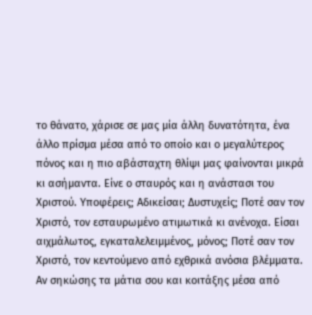το θάνατο, χάρισε σε μας μία άλλη δυνατότητα, ένα άλλο πρίσμα μέσα από το οποίο και ο μεγαλύτερος πόνος και η πιο αβάσταχτη θλίψι μας φαίνονται μικρά κι ασήμαντα. Είνε ο σταυρός και η ανάστασι του Χριστού. Υποφέρεις; Αδικείσαι; Δυστυχείς; Ποτέ σαν τον Χριστό, τον εσταυρωμένο ατιμωτικά κι ανένοχα. Είσαι αιχμάλωτος, εγκαταλελειμμένος, μόνος; Ποτέ σαν τον Χριστό, τον κεντούμενο από εχθρικά ανόσια βλέμματα. Αν σηκώσης τα μάτια σου και κοιτάξης μέσα από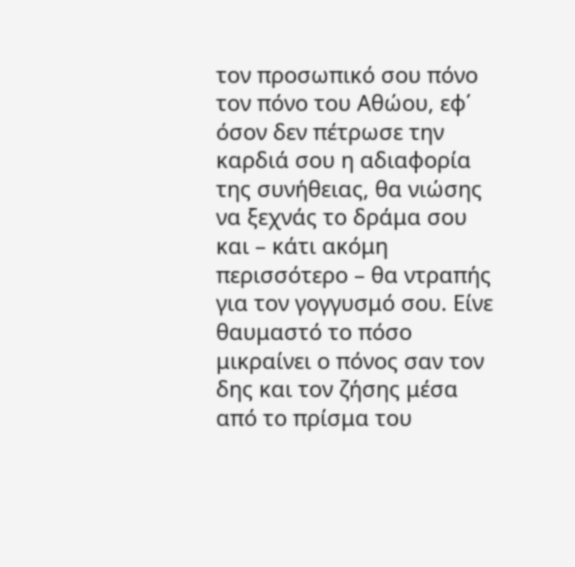τον προσωπικό σου πόνο τον πόνο του Αθώου, εφ΄ όσον δεν πέτρωσε την καρδιά σου η αδιαφορία της συνήθειας, θα νιώσης να ξεχνάς το δράμα σου και – κάτι ακόμη περισσότερο – θα ντραπής για τον γογγυσμό σου. Είνε θαυμαστό το πόσο μικραίνει ο πόνος σαν τον δης και τον ζήσης μέσα από το πρίσμα του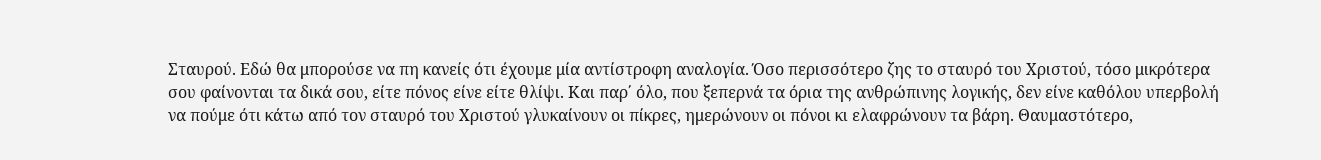Σταυρού. Εδώ θα μπορούσε να πη κανείς ότι έχουμε μία αντίστροφη αναλογία. Όσο περισσότερο ζης το σταυρό του Χριστού, τόσο μικρότερα σου φαίνονται τα δικά σου, είτε πόνος είνε είτε θλίψι. Και παρ΄ όλο, που ξεπερνά τα όρια της ανθρώπινης λογικής, δεν είνε καθόλου υπερβολή να πούμε ότι κάτω από τον σταυρό του Χριστού γλυκαίνουν οι πίκρες, ημερώνουν οι πόνοι κι ελαφρώνουν τα βάρη. Θαυμαστότερο,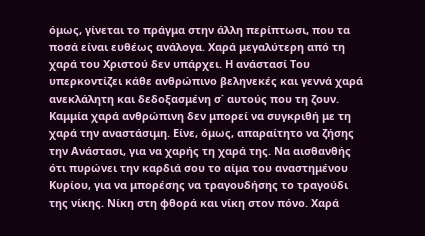όμως, γίνεται το πράγμα στην άλλη περίπτωσι, που τα ποσά είναι ευθέως ανάλογα. Χαρά μεγαλύτερη από τη χαρά του Χριστού δεν υπάρχει. Η ανάστασί Του υπερκοντίζει κάθε ανθρώπινο βεληνεκές και γεννά χαρά ανεκλάλητη και δεδοξασμένη σ΄ αυτούς που τη ζουν. Καμμία χαρά ανθρώπινη δεν μπορεί να συγκριθή με τη χαρά την αναστάσιμη. Είνε, όμως, απαραίτητο να ζήσης την Ανάστασι, για να χαρής τη χαρά της. Να αισθανθής ότι πυρώνει την καρδιά σου το αίμα του αναστημένου Κυρίου, για να μπορέσης να τραγουδήσης το τραγούδι της νίκης. Νίκη στη φθορά και νίκη στον πόνο. Χαρά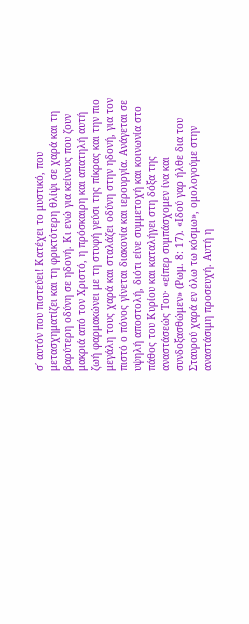σ΄ αυτόν που πιστεύει! Κατέχει το μυστικό, που μετασχηματίζει και τη φρικτότερη θλίψι σε χαρά και τη βαρύτερη οδύνη σε ηδονή. Κι ενώ για κείνους που ζουν μακριά από τον Χριστό, η πρόσκαιρη και απατηλή αυτή ζωή φαρμακώνει με τη στυφή γεύσι της πίκρας και την πιο μεγάλη τους χαρά και σταλάζει οδύνη στην ηδονή, για τον πιστό ο πόνος γίνεται διακονία και ιερουργία. Ανάγεται σε υψηλή αποστολή, διότι είνε συμμετοχή και κοινωνία στο πάθος του Κυρίου και καταλήγει στη δόξα της αναστάσεώς Του· «είπερ συμπάσχομεν ίνα και συνδοξασθώμεν» (Ρωμ. 8: 17). «Ιδού γαρ ήλθε δια του Σταυρού χαρά εν όλω τω κόσμω», ομολογούμε στην αναστάσιμη προσευχή. Αυτή η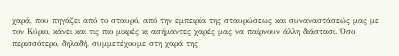χαρά, που πηγάζει από το σταυρό, από την εμπειρία της σταυρώσεως και συναναστάσεώς μας με τον Κύριο, κάνει και τις πιο μικρές κι ασήμαντες χαρές μας να παίρνουν άλλη διάστασι. Όσο περισσότερο, δηλαδή, συμμετέχουμε στη χαρά της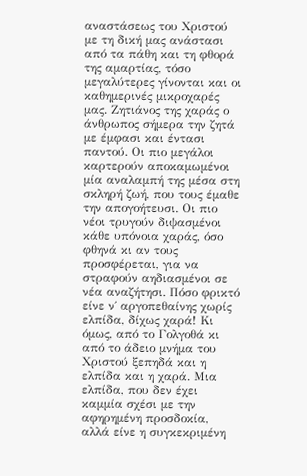αναστάσεως του Χριστού με τη δική μας ανάστασι από τα πάθη και τη φθορά της αμαρτίας, τόσο μεγαλύτερες γίνονται και οι καθημερινές μικροχαρές μας. Ζητιάνος της χαράς ο άνθρωπος σήμερα την ζητά με έμφασι και έντασι παντού. Οι πιο μεγάλοι καρτερούν αποκαμωμένοι μία αναλαμπή της μέσα στη σκληρή ζωή, που τους έμαθε την απογοήτευσι. Οι πιο νέοι τρυγούν διψασμένοι κάθε υπόνοια χαράς, όσο φθηνά κι αν τους προσφέρεται, για να στραφούν αηδιασμένοι σε νέα αναζήτησι. Πόσο φρικτό είνε ν΄ αργοπεθαίνης χωρίς ελπίδα, δίχως χαρά! Κι όμως, από το Γολγοθά κι από το άδειο μνήμα του Χριστού ξεπηδά και η ελπίδα και η χαρά. Μια ελπίδα, που δεν έχει καμμία σχέσι με την αφηρημένη προσδοκία, αλλά είνε η συγκεκριμένη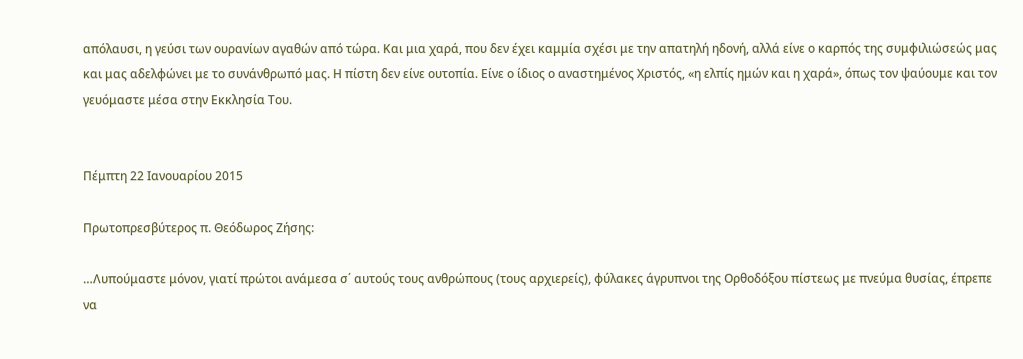απόλαυσι, η γεύσι των ουρανίων αγαθών από τώρα. Και μια χαρά, που δεν έχει καμμία σχέσι με την απατηλή ηδονή, αλλά είνε ο καρπός της συμφιλιώσεώς μας και μας αδελφώνει με το συνάνθρωπό μας. Η πίστη δεν είνε ουτοπία. Είνε ο ίδιος ο αναστημένος Χριστός, «η ελπίς ημών και η χαρά», όπως τον ψαύουμε και τον γευόμαστε μέσα στην Εκκλησία Του.


Πέμπτη 22 Ιανουαρίου 2015

Πρωτοπρεσβύτερος π. Θεόδωρος Ζήσης:

…Λυπούμαστε μόνον, γιατί πρώτοι ανάμεσα σ΄ αυτούς τους ανθρώπους (τους αρχιερείς), φύλακες άγρυπνοι της Ορθοδόξου πίστεως με πνεύμα θυσίας, έπρεπε να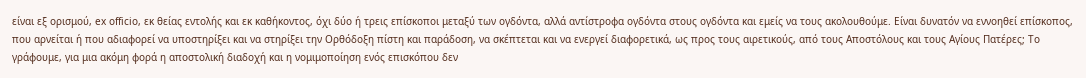είναι εξ ορισμού, ex officio, εκ θείας εντολής και εκ καθήκοντος, όχι δύο ή τρεις επίσκοποι μεταξύ των ογδόντα, αλλά αντίστροφα ογδόντα στους ογδόντα και εμείς να τους ακολουθούμε. Είναι δυνατόν να εννοηθεί επίσκοπος, που αρνείται ή που αδιαφορεί να υποστηρίξει και να στηρίξει την Ορθόδοξη πίστη και παράδοση, να σκέπτεται και να ενεργεί διαφορετικά, ως προς τους αιρετικούς, από τους Αποστόλους και τους Αγίους Πατέρες; Το γράφουμε, για μια ακόμη φορά η αποστολική διαδοχή και η νομιμοποίηση ενός επισκόπου δεν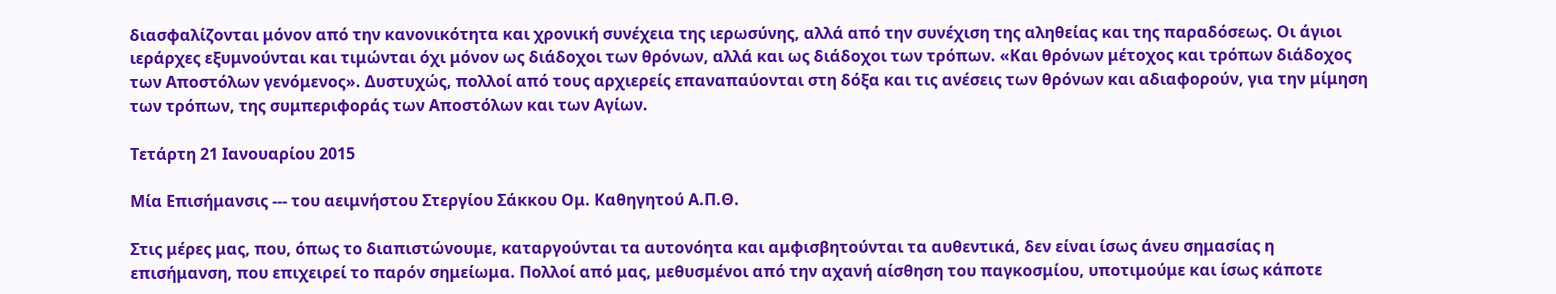διασφαλίζονται μόνον από την κανονικότητα και χρονική συνέχεια της ιερωσύνης, αλλά από την συνέχιση της αληθείας και της παραδόσεως. Οι άγιοι ιεράρχες εξυμνούνται και τιμώνται όχι μόνον ως διάδοχοι των θρόνων, αλλά και ως διάδοχοι των τρόπων. «Και θρόνων μέτοχος και τρόπων διάδοχος των Αποστόλων γενόμενος». Δυστυχώς, πολλοί από τους αρχιερείς επαναπαύονται στη δόξα και τις ανέσεις των θρόνων και αδιαφορούν, για την μίμηση των τρόπων, της συμπεριφοράς των Αποστόλων και των Αγίων.

Τετάρτη 21 Ιανουαρίου 2015

Μία Επισήμανσις --- του αειμνήστου Στεργίου Σάκκου Ομ. Καθηγητού Α.Π.Θ.

Στις μέρες μας, που, όπως το διαπιστώνουμε, καταργούνται τα αυτονόητα και αμφισβητούνται τα αυθεντικά, δεν είναι ίσως άνευ σημασίας η επισήμανση, που επιχειρεί το παρόν σημείωμα. Πολλοί από μας, μεθυσμένοι από την αχανή αίσθηση του παγκοσμίου, υποτιμούμε και ίσως κάποτε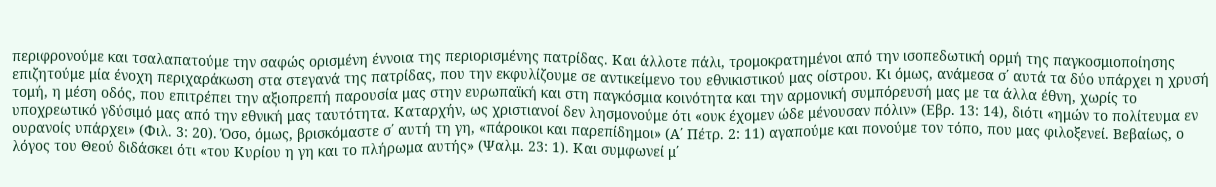περιφρονούμε και τσαλαπατούμε την σαφώς ορισμένη έννοια της περιορισμένης πατρίδας. Και άλλοτε πάλι, τρομοκρατημένοι από την ισοπεδωτική ορμή της παγκοσμιοποίησης επιζητούμε μία ένοχη περιχαράκωση στα στεγανά της πατρίδας, που την εκφυλίζουμε σε αντικείμενο του εθνικιστικού μας οίστρου. Κι όμως, ανάμεσα σ΄ αυτά τα δύο υπάρχει η χρυσή τομή, η μέση οδός, που επιτρέπει την αξιοπρεπή παρουσία μας στην ευρωπαϊκή και στη παγκόσμια κοινότητα και την αρμονική συμπόρευσή μας με τα άλλα έθνη, χωρίς το υποχρεωτικό γδύσιμό μας από την εθνική μας ταυτότητα. Καταρχήν, ως χριστιανοί δεν λησμονούμε ότι «ουκ έχομεν ώδε μένουσαν πόλιν» (Εβρ. 13: 14), διότι «ημών το πολίτευμα εν ουρανοίς υπάρχει» (Φιλ. 3: 20). Όσο, όμως, βρισκόμαστε σ΄ αυτή τη γη, «πάροικοι και παρεπίδημοι» (Α΄ Πέτρ. 2: 11) αγαπούμε και πονούμε τον τόπο, που μας φιλοξενεί. Βεβαίως, ο λόγος του Θεού διδάσκει ότι «του Κυρίου η γη και το πλήρωμα αυτής» (Ψαλμ. 23: 1). Και συμφωνεί μ΄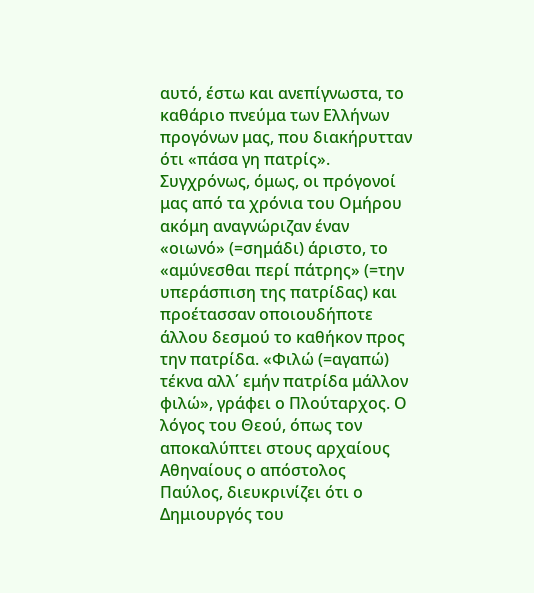αυτό, έστω και ανεπίγνωστα, το καθάριο πνεύμα των Ελλήνων προγόνων μας, που διακήρυτταν ότι «πάσα γη πατρίς». Συγχρόνως, όμως, οι πρόγονοί μας από τα χρόνια του Ομήρου ακόμη αναγνώριζαν έναν «οιωνό» (=σημάδι) άριστο, το «αμύνεσθαι περί πάτρης» (=την υπεράσπιση της πατρίδας) και προέτασσαν οποιουδήποτε άλλου δεσμού το καθήκον προς την πατρίδα. «Φιλώ (=αγαπώ) τέκνα αλλ΄ εμήν πατρίδα μάλλον φιλώ», γράφει ο Πλούταρχος. Ο λόγος του Θεού, όπως τον αποκαλύπτει στους αρχαίους Αθηναίους ο απόστολος Παύλος, διευκρινίζει ότι ο Δημιουργός του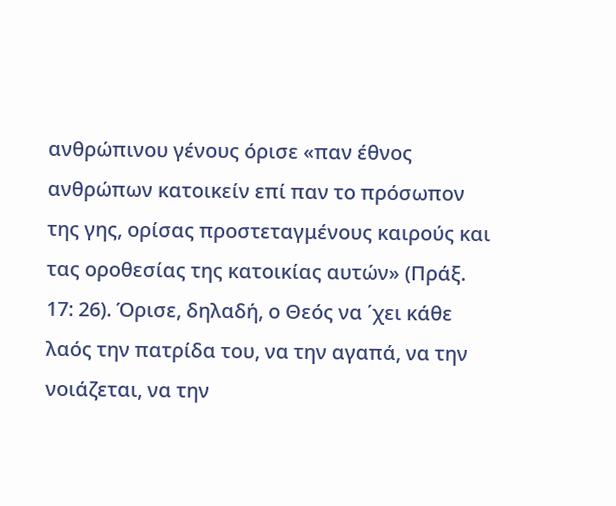ανθρώπινου γένους όρισε «παν έθνος ανθρώπων κατοικείν επί παν το πρόσωπον της γης, ορίσας προστεταγμένους καιρούς και τας οροθεσίας της κατοικίας αυτών» (Πράξ. 17: 26). Όρισε, δηλαδή, ο Θεός να ΄χει κάθε λαός την πατρίδα του, να την αγαπά, να την νοιάζεται, να την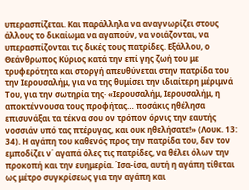υπερασπίζεται. Και παράλληλα να αναγνωρίζει στους άλλους το δικαίωμα να αγαπούν, να νοιάζονται, να υπερασπίζονται τις δικές τους πατρίδες. Εξάλλου, ο Θεάνθρωπος Κύριος κατά την επί γης ζωή του με τρυφερότητα και στοργή απευθύνεται στην πατρίδα του την Ιερουσαλήμ, για να της θυμίσει την ιδιαίτερη μέριμνά Του, για την σωτηρία της· «Ιερουσαλήμ, Ιερουσαλήμ, η αποκτέννουσα τους προφήτας… ποσάκις ηθέλησα επισυνάξαι τα τέκνα σου ον τρόπον όρνις την εαυτής νοσσιάν υπό τας πτέρυγας, και ουκ ηθελήσατε!» (Λουκ. 13: 34). Η αγάπη του καθενός προς την πατρίδα του, δεν τον εμποδίζει ν΄ αγαπά όλες τις πατρίδες, να θέλει όλων την προκοπή και την ευημερία. Ίσα-ίσα, αυτή η αγάπη τίθεται ως μέτρο συγκρίσεως για την αγάπη και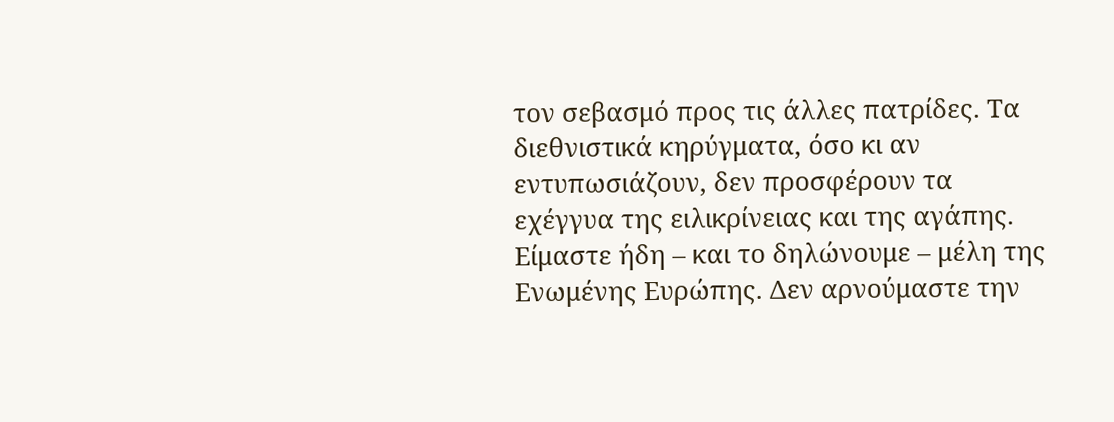τον σεβασμό προς τις άλλες πατρίδες. Τα διεθνιστικά κηρύγματα, όσο κι αν εντυπωσιάζουν, δεν προσφέρουν τα εχέγγυα της ειλικρίνειας και της αγάπης. Είμαστε ήδη – και το δηλώνουμε – μέλη της Ενωμένης Ευρώπης. Δεν αρνούμαστε την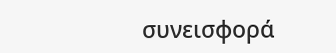συνεισφορά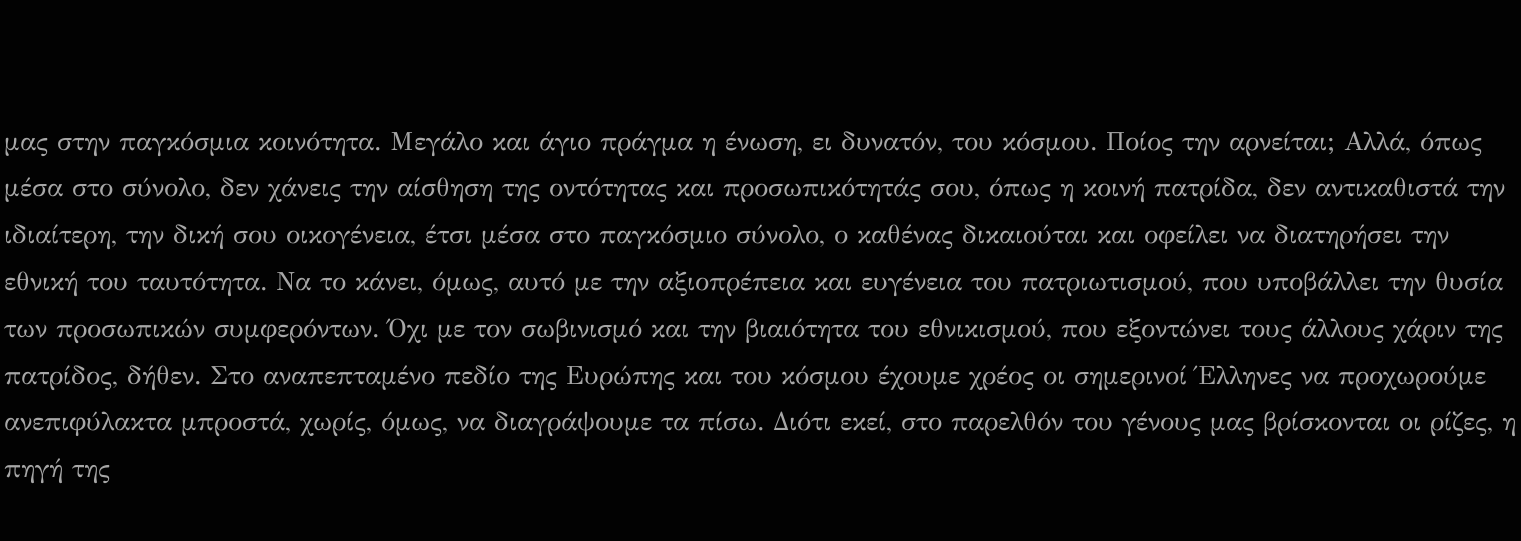μας στην παγκόσμια κοινότητα. Μεγάλο και άγιο πράγμα η ένωση, ει δυνατόν, του κόσμου. Ποίος την αρνείται; Αλλά, όπως μέσα στο σύνολο, δεν χάνεις την αίσθηση της οντότητας και προσωπικότητάς σου, όπως η κοινή πατρίδα, δεν αντικαθιστά την ιδιαίτερη, την δική σου οικογένεια, έτσι μέσα στο παγκόσμιο σύνολο, ο καθένας δικαιούται και οφείλει να διατηρήσει την εθνική του ταυτότητα. Να το κάνει, όμως, αυτό με την αξιοπρέπεια και ευγένεια του πατριωτισμού, που υποβάλλει την θυσία των προσωπικών συμφερόντων. Όχι με τον σωβινισμό και την βιαιότητα του εθνικισμού, που εξοντώνει τους άλλους χάριν της πατρίδος, δήθεν. Στο αναπεπταμένο πεδίο της Ευρώπης και του κόσμου έχουμε χρέος οι σημερινοί Έλληνες να προχωρούμε ανεπιφύλακτα μπροστά, χωρίς, όμως, να διαγράψουμε τα πίσω. Διότι εκεί, στο παρελθόν του γένους μας βρίσκονται οι ρίζες, η πηγή της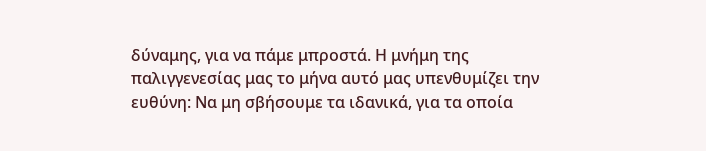δύναμης, για να πάμε μπροστά. Η μνήμη της παλιγγενεσίας μας το μήνα αυτό μας υπενθυμίζει την ευθύνη: Να μη σβήσουμε τα ιδανικά, για τα οποία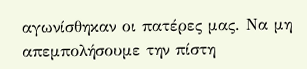αγωνίσθηκαν οι πατέρες μας. Να μη απεμπολήσουμε την πίστη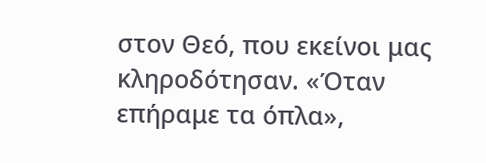στον Θεό, που εκείνοι μας κληροδότησαν. «Όταν επήραμε τα όπλα»,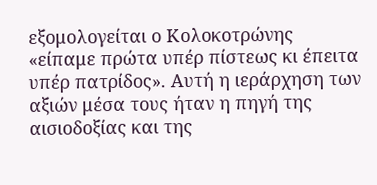εξομολογείται ο Κολοκοτρώνης «είπαμε πρώτα υπέρ πίστεως κι έπειτα υπέρ πατρίδος». Αυτή η ιεράρχηση των αξιών μέσα τους ήταν η πηγή της αισιοδοξίας και της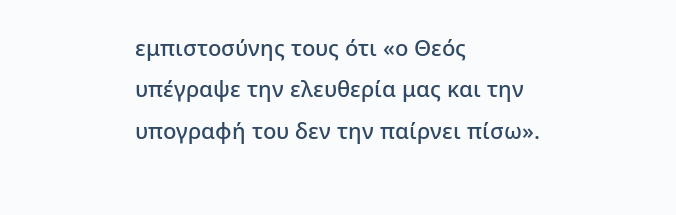εμπιστοσύνης τους ότι «ο Θεός υπέγραψε την ελευθερία μας και την υπογραφή του δεν την παίρνει πίσω».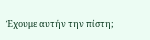Έχουμε αυτήν την πίστη;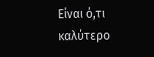Είναι ό,τι καλύτερο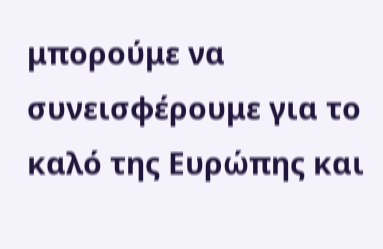μπορούμε να συνεισφέρουμε για το καλό της Ευρώπης και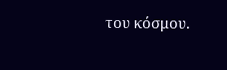του κόσμου.